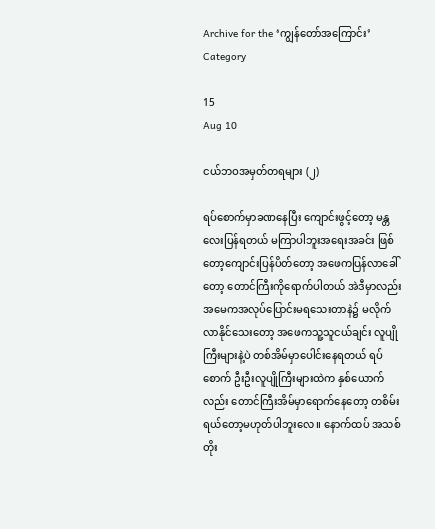Archive for the ‘ကျွန်တော်အကြောင်း’ Category

15
Aug 10

ငယ်ဘဝအမှတ်တရများ (၂)

ရပ်စောက်မှာခဏနေပြီး ကျောင်းဖွင့်တော့ မန္တလေးပြန်ရတယ် မကြာပါဘူးအရေးအခင်း ဖြစ်တော့ကျောင်းပြန်ပိတ်တော့ အဖေကပြန်လာခေါ်တော့ တောင်ကြီးကိုရောက်ပါတယ် အဲဒီမှာလည်း အမေကအလုပ်ပြောင်းမရသေးတာနဲ၌ မလိုက်လာနိုင်သေးတော့ အဖေကသူ့သူငယ်ချင်း လူပျိုကြီးများနဲ့ပဲ တစ်အိမ်မှာပေါင်းနေရတယ် ရပ်စောက် ဦးဦးလူပျိုကြီးများထဲက နှစ်ယောက်လည်း တောင်ကြီးအိမ်မှာရောက်နေတော့ တစိမ်းရယ်တော့မဟုတ်ပါဘူးလေ။ နောက်ထပ် အသစ်တိုး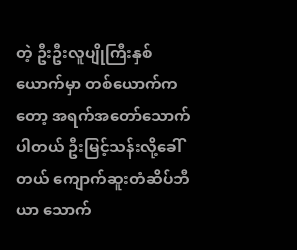တဲ့ ဦးဦးလူပျိုကြီးနှစ်ယောက်မှာ တစ်ယောက်ကတော့ အရက်အတော်သောက်ပါတယ် ဦးမြင့်သန်းလို့ခေါ်တယ် ကျောက်ဆူးတံဆိပ်ဘီယာ သောက်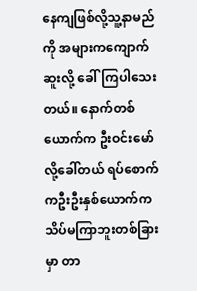နေကျဖြစ်လို့သူ့နာမည်ကို အများကကျောက်ဆူးလို့ ခေါ်ကြပါသေးတယ်။ နောက်တစ်ယောက်က ဦးဝင်းမော်လို့ခေါ်တယ် ရပ်စောက်ကဦးဦးနှစ်ယောက်က သိပ်မကြာဘူးတစ်ခြားမှာ တာ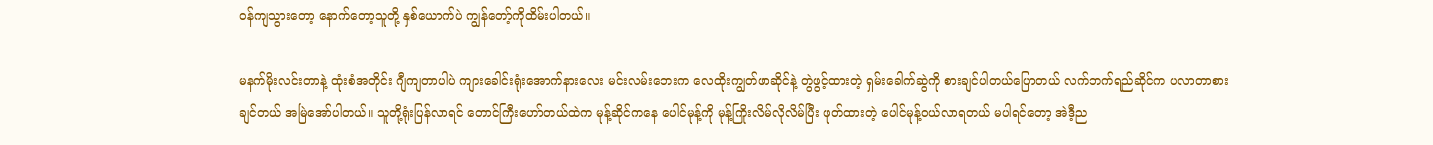ဝန်ကျသွားတော့ နောက်တော့သူတို့ နှစ်ယောက်ပဲ ကျွန်တော့်ကိုထိမ်းပါတယ်။

မနက်မိုးလင်းတာနဲ့ ထုံးစံအတိုင်း ဂျီကျတာပါပဲ ကျားခေါင်းရုံးအောက်နားလေး မင်းလမ်းဘေးက လေထိုးကျွတ်ဖာဆိုင်နဲ့ တွဲဖွင့်ထားတဲ့ ရှမ်းခေါက်ဆွဲကို စားချင်ပါတယ်ပြောတယ် လက်ဘက်ရည်ဆိုင်က ပလာတာစားချင်တယ် အမြဲအော်ပါတယ်။ သူတို့ရုံးပြန်လာရင် တောင်ကြီးဟော်တယ်ထဲက မုန့်ဆိုင်ကနေ ပေါင်မုန့်ကို မုန့်ကြိုးလိမ်လိုလိမ်ပြီး ဖုတ်ထားတဲ့ ပေါင်မုန့်ဝယ်လာရတယ် မပါရင်တော့ အဲဒီ့ည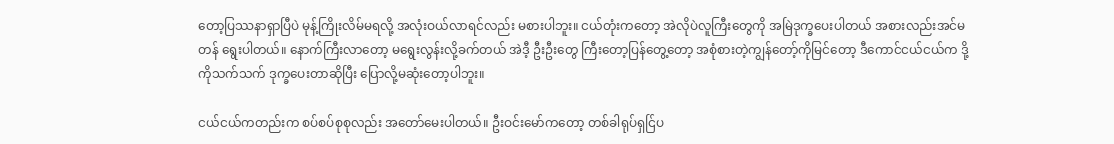တော့ပြဿနာရှာပြီပဲ မုန့်ကြိုးလိမ်မရလို့ အလုံးဝယ်လာရင်လည်း မစားပါဘူး။ ငယ်တုံးကတော့ အဲလိုပဲလူကြီးတွေကို အမြဲဒုက္ခပေးပါတယ် အစားလည်းအင်မတန် ရွေးပါတယ်။ နောက်ကြီးလာတော့ မရွေးလွန်းလို့ခက်တယ် အဲဒီ့ ဦးဦးတွေ ကြီးတော့ပြန်တွေ့တော့ အစုံစားတဲ့ကျွန်တော့်ကိုမြင်တော့ ဒီကောင်ငယ်ငယ်က ဒို့ကိုသက်သက် ဒုက္ခပေးတာဆိုပြီး ပြောလို့မဆုံးတော့ပါဘူး။

ငယ်ငယ်ကတည်းက စပ်စပ်စုစုလည်း အတော်မေးပါတယ်။ ဦးဝင်းမော်ကတော့ တစ်ခါရုပ်ရှင်ြပ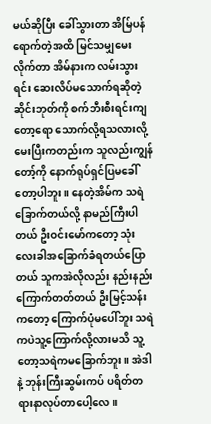မယ်ဆိုပြီး ခေါ်သွားတာ အိမ်ြပန်ရောက်တဲ့အထိ မြင်သမျှမေးလိုက်တာ အိမ်နားက လမ်းသွားရင်း ဆေးလိပ်မသောက်ရဆိုတဲ့ ဆိုင်းဘုတ်ကို စက်ဘီးစီးရင်းကျတော့ရော သောက်လို့ရသလားလို့ မေးပြီးကတည်းက သူလည်းကျွန်တော့်ကို နောက်ရုပ်ရှင်ပြမခေါ်တော့ပါဘူး။ နေတဲ့အိမ်က သရဲခြောက်တယ်လို့ နာမည်ကြီးပါတယ် ဦးဝင်းမော်ကတော့ သုံးလေးခါအခြောက်ခံရတယ်ပြောတယ် သူကအဲလိုလည်း နည်းနည်းကြောက်တတ်တယ် ဦးမြင့်သန်းကတော့ ကြောက်ပုံမပေါ်ဘူး သရဲကပဲသူ့ကြောက်လို့လားမသိ သူ့တော့သရဲကမခြောက်ဘူး။ အဲဒါနဲ့ ဘုန်းကြီးဆွမ်းကပ် ပရိတ်တရားနာလုပ်တာပေါ့လေ။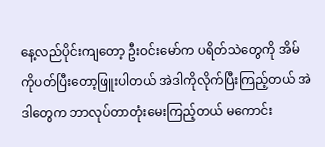နေ့လည်ပိုင်းကျတော့ ဦးဝင်းမော်က ပရိတ်သဲတွေကို အိမ်ကိုပတ်ပြီးတော့ဖြူးပါတယ် အဲဒါကိုလိုက်ပြီးကြည့်တယ် အဲဒါတွေက ဘာလုပ်တာတုံးမေးကြည့်တယ် မကောင်း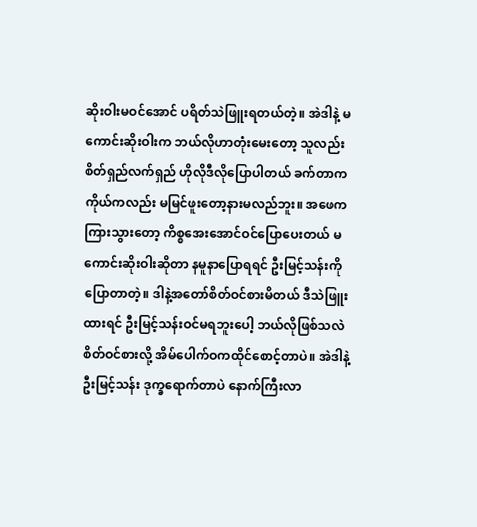ဆိုးဝါးမဝင်အောင် ပရိတ်သဲဖြူးရတယ်တဲ့။ အဲဒါနဲ့ မကောင်းဆိုးဝါးက ဘယ်လိုဟာတုံးမေးတော့ သူလည်းစိတ်ရှည်လက်ရှည် ဟိုလိုဒီလိုပြောပါတယ် ခက်တာကကိုယ်ကလည်း မမြင်ဖူးတော့နားမလည်ဘူး။ အဖေကကြားသွားတော့ ကိစ္စအေးအောင်ဝင်ပြောပေးတယ် မကောင်းဆိုးဝါးဆိုတာ နမူနာပြောရရင် ဦးမြင့်သန်းကိုပြောတာတဲ့။ ဒါနဲ့အတော်စိတ်ဝင်စားမိတယ် ဒီသဲဖြူးထားရင် ဦးမြင့်သန်းဝင်မရဘူးပေါ့ ဘယ်လိုဖြစ်သလဲ စိတ်ဝင်စားလို့ အိမ်ပေါက်ဝကထိုင်စောင့်တာပဲ။ အဲဒါနဲ့ဦးမြင့်သန်း ဒုက္ခရောက်တာပဲ နောက်ကြီးလာ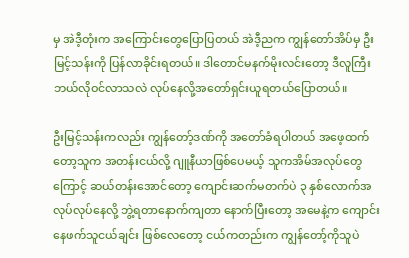မှ အဲဒီ့တုံးက အကြောင်းတွေပြောပြတယ် အဲဒီ့ညက ကျွန်တော်အိပ်မှ ဦးမြင့်သန်းကို ပြန်လာခိုင်းရတယ်။ ဒါတောင်မနက်မိုးလင်းတော့ ဒီလူကြီးဘယ်လိုဝင်လာသလဲ လုပ်နေလို့အတော်ရှင်းယူရတယ်ပြောတယ်။

ဦးမြင့်သန်းကလည်း ကျွန်တော့်ဒဏ်ကို အတော်ခံရပါတယ် အဖေ့ထက်တော့သူက အတန်းငယ်လို့ ဂျူနီယာဖြစ်ပေမယ့် သူကအိမ်အလုပ်တွေကြောင့် ဆယ်တန်းအောင်တော့ ကျောင်းဆက်မတက်ပဲ ၃ နှစ်လောက်အလုပ်လုပ်နေလို့ ဘွဲ့ရတာနောက်ကျတာ နောက်ပြီးတော့ အမေနဲ့က ကျောင်းနေဖက်သူငယ်ချင်း ဖြစ်လေတော့ ငယ်ကတည်းက ကျွန်တော့်ကိုသူပဲ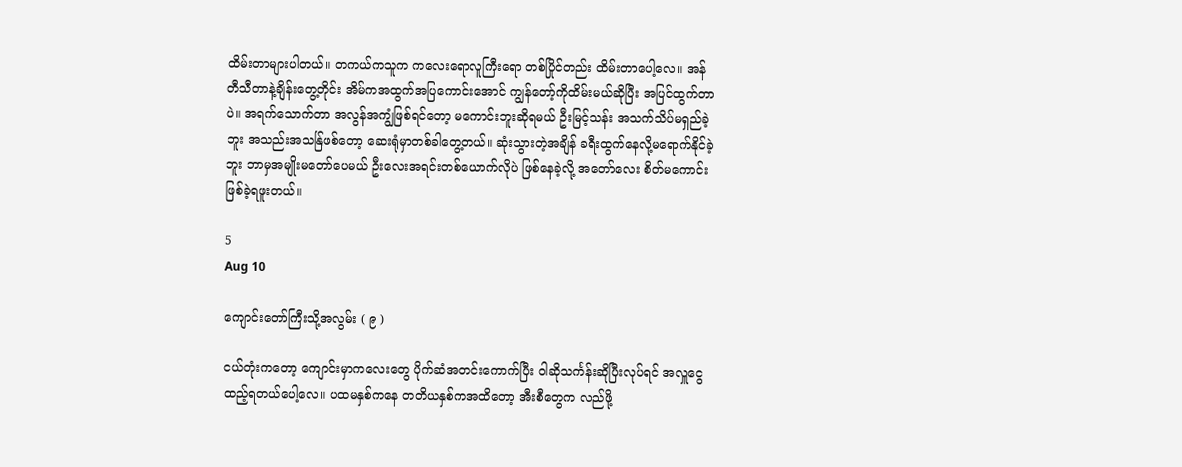ထိမ်းတာများပါတယ်။ တကယ်ကသူက ကလေးရောလူကြီးရော တစ်ပြိုင်တည်း ထိမ်းတာပေါ့လေ။ အန်တီသီတာနဲ့ချိန်းတွေ့တိုင်း အိမ်ကအထွက်အပြကောင်းအောင် ကျွန်တော့်ကိုထိမ်းမယ်ဆိုပြီး အပြင်ထွက်တာပဲ။ အရက်သောက်တာ အလွန်အကျွံဖြစ်ရင်တော့ မကောင်းဘူးဆိုရမယ် ဦးမြင့်သန်း အသက်သိပ်မရှည်ခဲ့ဘူး အသည်းအသန်ြဖစ်တော့ ဆေးရုံမှာတစ်ခါတွေ့တယ်။ ဆုံးသွားတဲ့အချိန် ခရီးထွက်နေလို့မရောက်နိုင်ခဲ့ဘူး ဘာမှအမျိုးမတော်ပေမယ် ဦးလေးအရင်းတစ်ယောက်လိုပဲ ဖြစ်နေခဲ့လို့ အတော်လေး စိတ်မကောင်းဖြစ်ခဲ့ရဖူးတယ်။

5
Aug 10

ကျောင်းတော်ကြီးသို့အလွမ်း ( ၉ )

ငယ်တုံးကတော့ ကျောင်းမှာကလေးတွေ ပိုက်ဆံအတင်းကောက်ပြီး ဝါဆိုသင်္ကန်းဆိုပြီးလုပ်ရင် အလှူငွေထည့်ရတယ်ပေါ့လေ။ ပထမနှစ်ကနေ တတိယနှစ်ကအထိတော့ အီးစီတွေက လည်ဖို့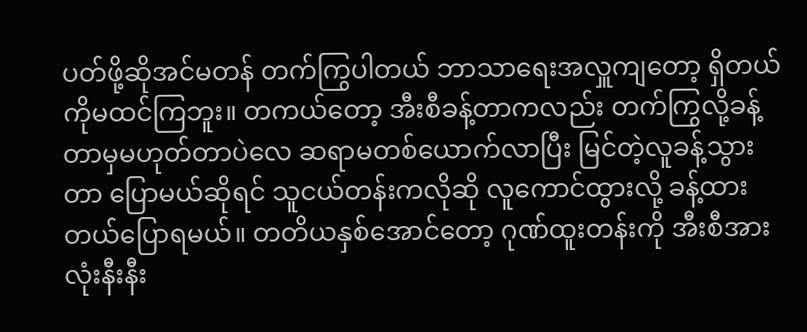ပတ်ဖို့ဆိုအင်မတန် တက်ကြွပါတယ် ဘာသာရေးအလှူကျတော့ ရှိတယ်ကိုမထင်ကြဘူး။ တကယ်တော့ အီးစီခန့်တာကလည်း တက်ကြွလို့ခန့်တာမှမဟုတ်တာပဲလေ ဆရာမတစ်ယောက်လာပြီး မြင်တဲ့လူခန့်သွားတာ ပြောမယ်ဆိုရင် သူငယ်တန်းကလိုဆို လူကောင်ထွားလို့ ခန့်ထားတယ်ပြောရမယ်။ တတိယနှစ်အောင်တော့ ဂုဏ်ထူးတန်းကို အီးစီအားလုံးနီးနီး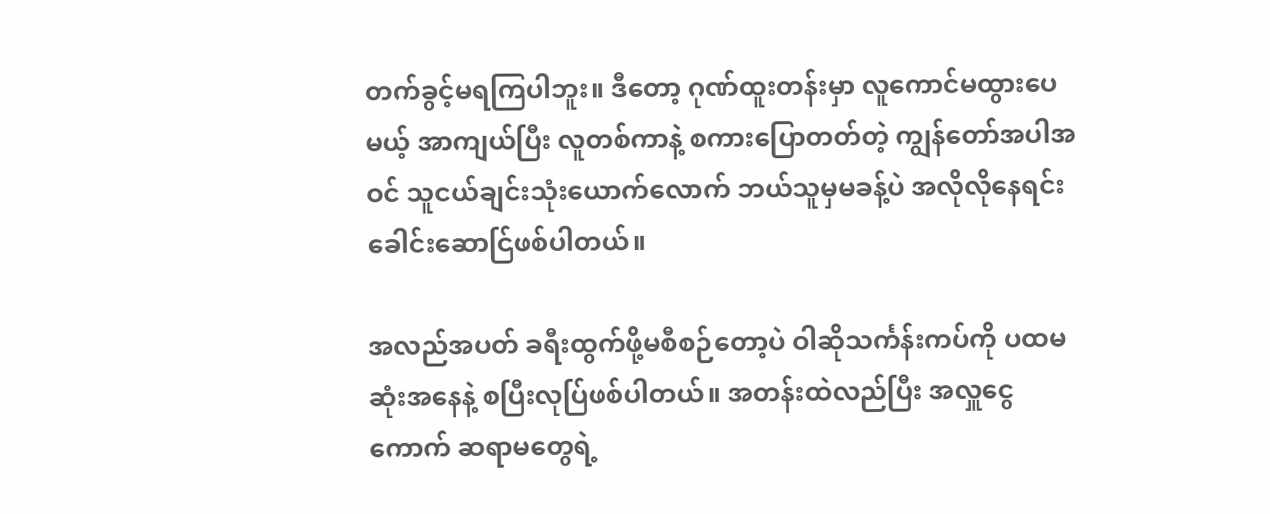တက်ခွင့်မရကြပါဘူး။ ဒီတော့ ဂုဏ်ထူးတန်းမှာ လူကောင်မထွားပေမယ့် အာကျယ်ပြီး လူတစ်ကာနဲ့ စကားပြောတတ်တဲ့ ကျွန်တော်အပါအဝင် သူငယ်ချင်းသုံးယောက်လောက် ဘယ်သူမှမခန့်ပဲ အလိုလိုနေရင်း ခေါင်းဆောင်ြဖစ်ပါတယ်။

အလည်အပတ် ခရီးထွက်ဖို့မစီစဉ်တော့ပဲ ဝါဆိုသင်္ကန်းကပ်ကို ပထမဆုံးအနေနဲ့ စပြီးလုပ်ြဖစ်ပါတယ်။ အတန်းထဲလည်ပြီး အလှူငွေကောက် ဆရာမတွေရဲ့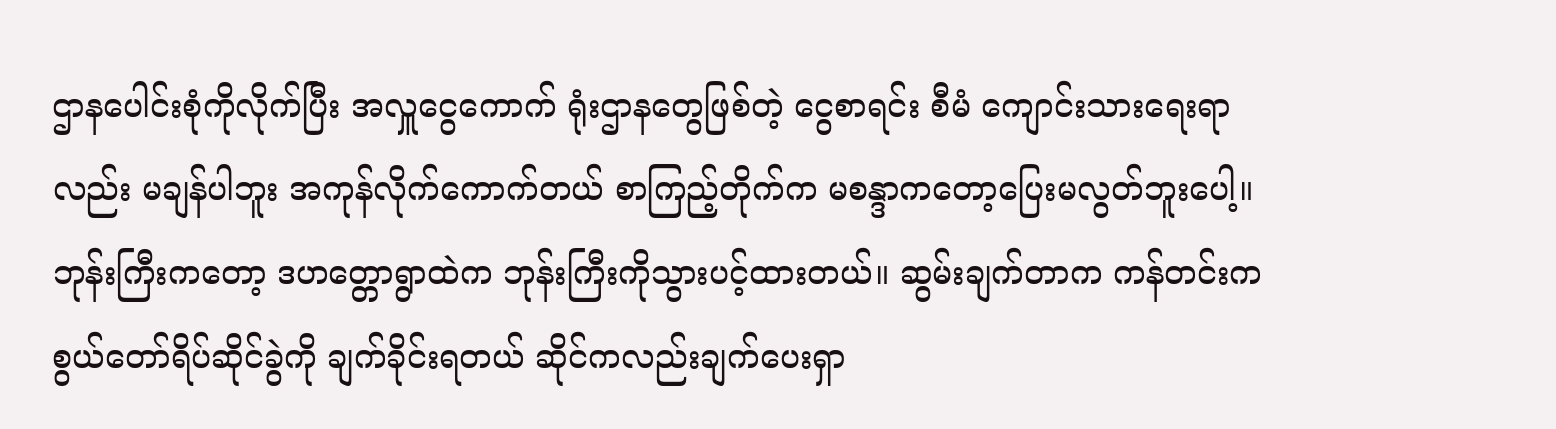ဌာနပေါင်းစုံကိုလိုက်ပြီး အလှူငွေကောက် ရုံးဌာနတွေဖြစ်တဲ့ ငွေစာရင်း စီမံ ကျောင်းသားရေးရာလည်း မချန်ပါဘူး အကုန်လိုက်ကောက်တယ် စာကြည့်တိုက်က မစန္ဒာကတော့ပြေးမလွတ်ဘူးပေါ့။ ဘုန်းကြီးကတော့ ဒဟတ္တောရွာထဲက ဘုန်းကြီးကိုသွားပင့်ထားတယ်။ ဆွမ်းချက်တာက ကန်တင်းက စွယ်တော်ရိပ်ဆိုင်ခွဲကို ချက်ခိုင်းရတယ် ဆိုင်ကလည်းချက်ပေးရှာ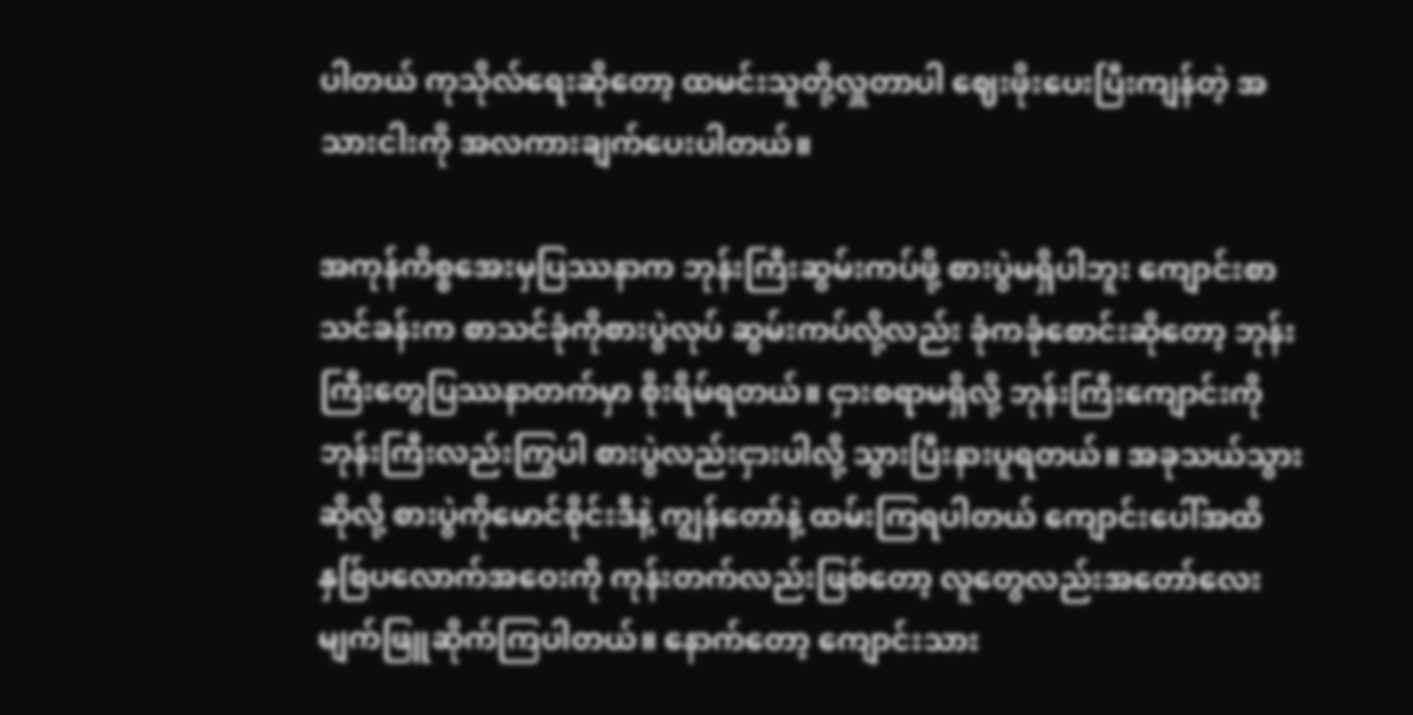ပါတယ် ကုသိုလ်ရေးဆိုတော့ ထမင်းသူတို့လှူတာပါ ဈေးဖိုးပေးပြီးကျန်တဲ့ အသားငါးကို အလကားချက်ပေးပါတယ်။

အကုန်ကိစ္စအေးမှပြဿနာက ဘုန်းကြီးဆွမ်းကပ်ဖို့ စားပွဲမရှိပါဘူး ကျောင်းစာသင်ခန်းက စာသင်ခုံကိုစားပွဲလုပ် ဆွမ်းကပ်လို့လည်း ခုံကခုံစောင်းဆိုတော့ ဘုန်းကြီးတွေပြဿနာတက်မှာ စိုးရိမ်ရတယ်။ ငှားစရာမရှိလို့ ဘုန်းကြီးကျောင်းကို ဘုန်းကြီးလည်းကြွပါ စားပွဲလည်းငှားပါလို့ သွားပြီးနားပူရတယ်။ အခုသယ်သွားဆိုလို့ စားပွဲကိုမောင်စိုင်းဒီနဲ့ ကျွန်တော်နဲ့ ထမ်းကြရပါတယ် ကျောင်းပေါ်အထိ နှစ်ြပလောက်အဝေးကို ကုန်းတက်လည်းဖြစ်တော့ လူတွေလည်းအတော်လေး မျက်ဖြူဆိုက်ကြပါတယ်။ နောက်တော့ ကျောင်းသား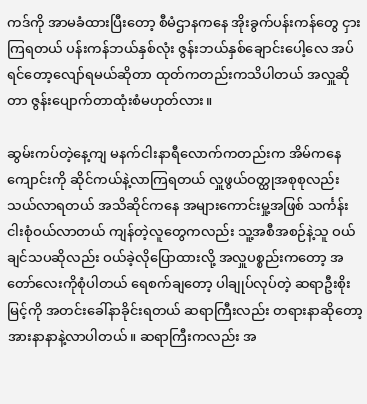ကဒ်ကို အာမခံထားပြီးတော့ စီမံဌာနကနေ အိုးခွက်ပန်းကန်တွေ ငှားကြရတယ် ပန်းကန်ဘယ်နှစ်လုံး ဇွန်းဘယ်နှစ်ချောင်းပေါ့လေ အပ်ရင်တော့လျော်ရမယ်ဆိုတာ ထုတ်ကတည်းကသိပါတယ် အလှူဆိုတာ ဇွန်းပျောက်တာထုံးစံမဟုတ်လား။

ဆွမ်းကပ်တဲ့နေ့ကျ မနက်ငါးနာရီလောက်ကတည်းက အိမ်ကနေကျောင်းကို ဆိုင်ကယ်နဲ့လာကြရတယ် လှူဖွယ်ဝတ္ထုအစုစုလည်း သယ်လာရတယ် အသိဆိုင်ကနေ အများကောင်းမှု့အဖြစ် သင်္ကန်းငါးစုံဝယ်လာတယ် ကျန်တဲ့လူတွေကလည်း သူ့အစီအစဉ်နဲ့သူ ဝယ်ချင်သပဆိုလည်း ဝယ်ခဲ့လိုပြောထားလို့ အလှူပစ္စည်းကတော့ အတော်လေးကိုစုံပါတယ် ရေစက်ချတော့ ပါချုပ်လုပ်တဲ့ ဆရာဦးစိုးမြင့်ကို အတင်းခေါ်နာခိုင်းရတယ် ဆရာကြီးလည်း တရားနာဆိုတော့ အားနာနာနဲ့လာပါတယ်။ ဆရာကြီးကလည်း အ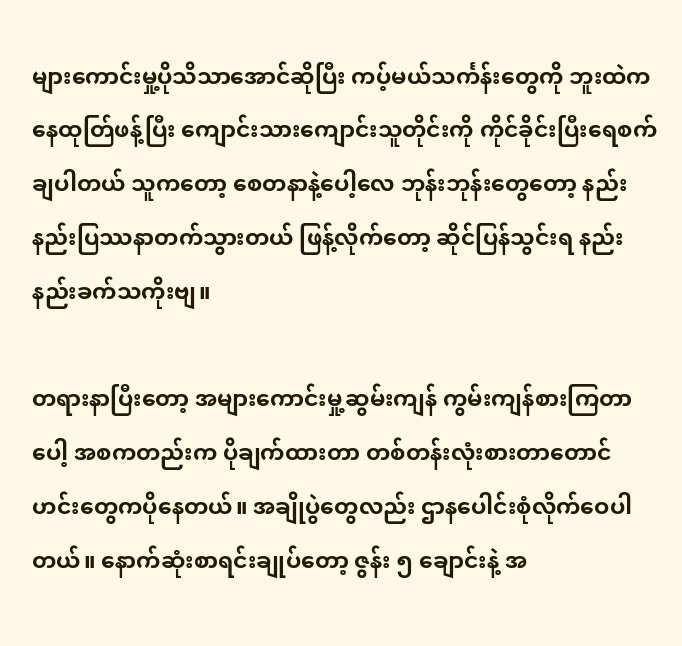များကောင်းမှု့ပိုသိသာအောင်ဆိုပြီး ကပ့်မယ်သင်္ကန်းတွေကို ဘူးထဲကနေထုတ်ြဖန့်ပြီး ကျောင်းသားကျောင်းသူတိုင်းကို ကိုင်ခိုင်းပြီးရေစက်ချပါတယ် သူကတော့ စေတနာနဲ့ပေါ့လေ ဘုန်းဘုန်းတွေတော့ နည်းနည်းပြဿနာတက်သွားတယ် ဖြန့်လိုက်တော့ ဆိုင်ပြန်သွင်းရ နည်းနည်းခက်သကိုးဗျ။

တရားနာပြီးတော့ အများကောင်းမှု့ဆွမ်းကျန် ကွမ်းကျန်စားကြတာပေါ့ အစကတည်းက ပိုချက်ထားတာ တစ်တန်းလုံးစားတာတောင် ဟင်းတွေကပိုနေတယ်။ အချိုပွဲတွေလည်း ဌာနပေါင်းစုံလိုက်ဝေပါတယ်။ နောက်ဆုံးစာရင်းချုပ်တော့ ဇွန်း ၅ ချောင်းနဲ့ အ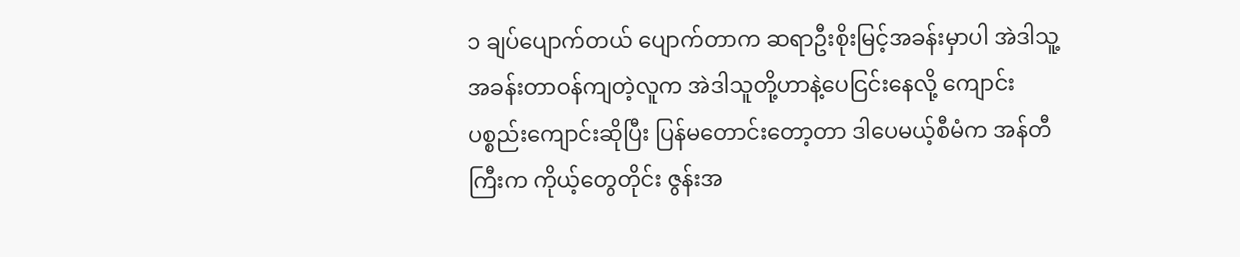၁ ချပ်ပျောက်တယ် ပျောက်တာက ဆရာဦးစိုးမြင့်အခန်းမှာပါ အဲဒါသူ့အခန်းတာဝန်ကျတဲ့လူက အဲဒါသူတို့ဟာနဲ့ပေငြင်းနေလို့ ကျောင်းပစ္စည်းကျောင်းဆိုပြီး ပြန်မတောင်းတော့တာ ဒါပေမယ့်စီမံက အန်တီကြီးက ကိုယ့်တွေတိုင်း ဇွန်းအ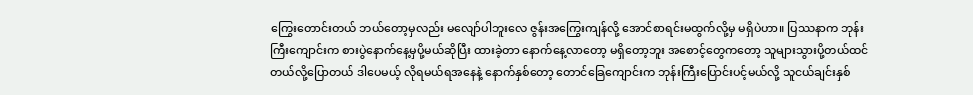ကြွေးတောင်းတယ် ဘယ်တော့မှလည်း မလျော်ပါဘူးလေ ဇွန်းအကြွေးကျန်လို့ အောင်စာရင်းမထွက်လို့မှ မရှိပဲဟာ။ ပြဿနာက ဘုန်းကြီးကျောင်းက စားပွဲနောက်နေ့မှပို့မယ်ဆိုပြီး ထားခဲ့တာ နောက်နေ့လာတော့ မရှိတော့ဘူး အစောင့်တွေကတော့ သူများသွားပို့တယ်ထင်တယ်လို့ပြောတယ် ဒါပေမယ့် လိုရမယ်ရအနေနဲ့ နောက်နှစ်တော့ တောင်ခြေကျောင်းက ဘုန်းကြီးပြောင်းပင့်မယ်လို့ သူငယ်ချင်းနှစ်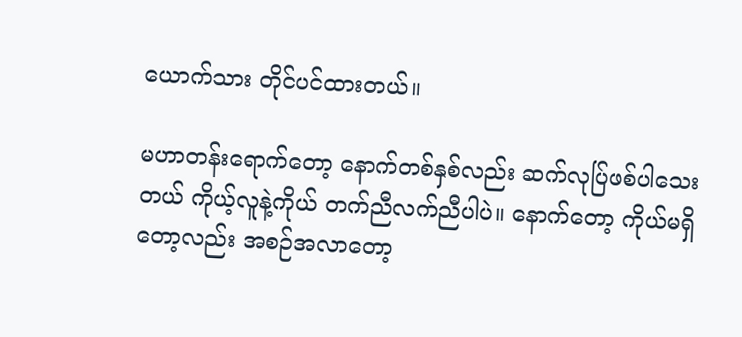ယောက်သား တိုင်ပင်ထားတယ်။

မဟာတန်းရောက်တော့ နောက်တစ်နှစ်လည်း ဆက်လုပ်ြဖစ်ပါသေးတယ် ကိုယ့်လူနဲ့ကိုယ် တက်ညီလက်ညီပါပဲ။ နောက်တော့ ကိုယ်မရှိတော့လည်း အစဉ်အလာတော့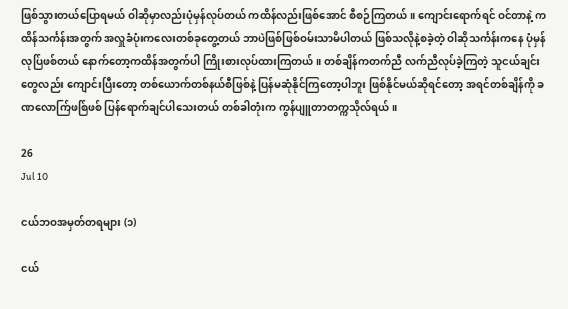ဖြစ်သွားတယ်ပြောရမယ် ဝါဆိုမှာလည်းပုံမှန်လုပ်တယ် ကထိန်လည်းဖြစ်အောင် စီစဉ်ကြတယ်။ ကျောင်းရောက်ရင် ဝင်တာနဲ့ ကထိန်သင်္ကန်းအတွက် အလှူခံပုံးကလေးတစ်ခုတွေ့တယ် ဘာပဲဖြစ်ဖြစ်ဝမ်းသာမိပါတယ် ဖြစ်သလိုနဲ့စခဲ့တဲ့ ဝါဆိုသင်္ကန်းကနေ ပုံမှန်လုပ်ြဖစ်တယ် နောက်တော့ကထိန်အတွက်ပါ ကြိုးစားလုပ်ထားကြတယ်။ တစ်ချိန်ကတက်ညီ လက်ညီလုပ်ခဲ့ကြတဲ့ သူငယ်ချင်းတွေလည်း ကျောင်းပြီးတော့ တစ်ယောက်တစ်နယ်စီဖြစ်နဲ့ ပြန်မဆုံနိုင်ကြတော့ပါဘူး ဖြစ်နိုင်မယ်ဆိုရင်တော့ အရင်တစ်ချိန်ကို ခဏလောက်ြဖစ်ြဖစ် ပြန်ရောက်ချင်ပါသေးတယ် တစ်ခါတုံးက ကွန်ပျူတာတက္ကသိုလ်ရယ်။

26
Jul 10

ငယ်ဘဝအမှတ်တရများ (၁)

ငယ်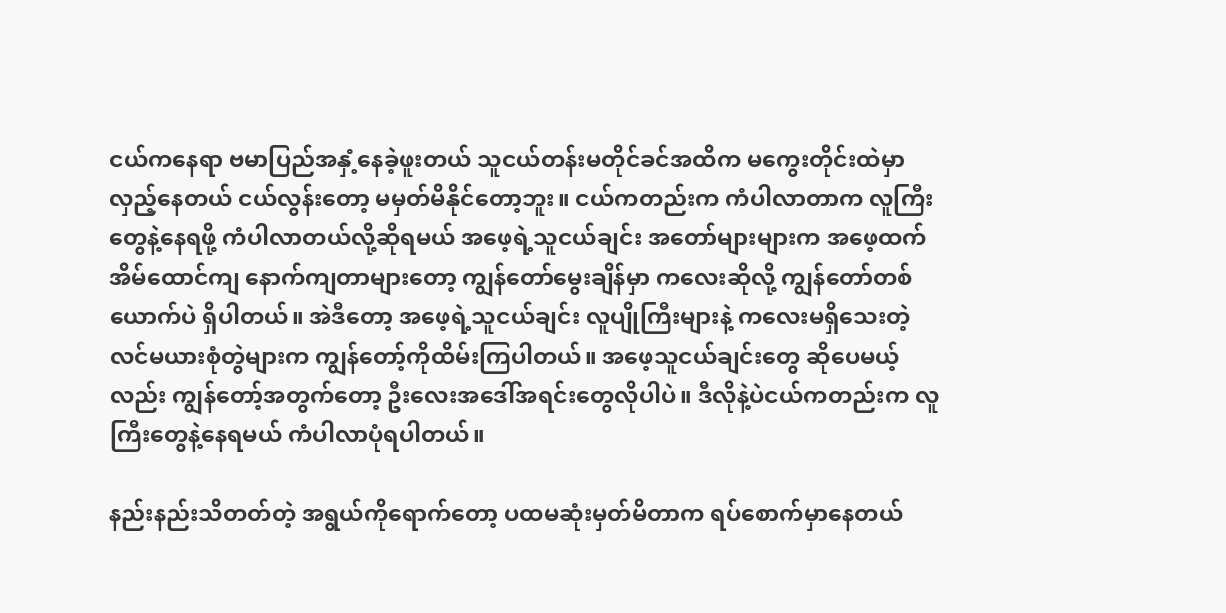ငယ်ကနေရာ ဗမာပြည်အနှံ့နေခဲ့ဖူးတယ် သူငယ်တန်းမတိုင်ခင်အထိက မကွေးတိုင်းထဲမှာ လှည့်နေတယ် ငယ်လွန်းတော့ မမှတ်မိနိုင်တော့ဘူး။ ငယ်ကတည်းက ကံပါလာတာက လူကြီးတွေနဲ့နေရဖို့ ကံပါလာတယ်လို့ဆိုရမယ် အဖေ့ရဲ့သူငယ်ချင်း အတော်များများက အဖေ့ထက်အိမ်ထောင်ကျ နောက်ကျတာများတော့ ကျွန်တော်မွေးချိန်မှာ ကလေးဆိုလို့ ကျွန်တော်တစ်ယောက်ပဲ ရှိပါတယ်။ အဲဒီတော့ အဖေ့ရဲ့သူငယ်ချင်း လူပျိုကြီးများနဲ့ ကလေးမရှိသေးတဲ့ လင်မယားစုံတွဲများက ကျွန်တော့်ကိုထိမ်းကြပါတယ်။ အဖေ့သူငယ်ချင်းတွေ ဆိုပေမယ့်လည်း ကျွန်တော့်အတွက်တော့ ဦးလေးအဒေါ်အရင်းတွေလိုပါပဲ။ ဒီလိုနဲ့ပဲငယ်ကတည်းက လူကြီးတွေနဲ့နေရမယ် ကံပါလာပုံရပါတယ်။

နည်းနည်းသိတတ်တဲ့ အရွယ်ကိုရောက်တော့ ပထမဆုံးမှတ်မိတာက ရပ်စောက်မှာနေတယ်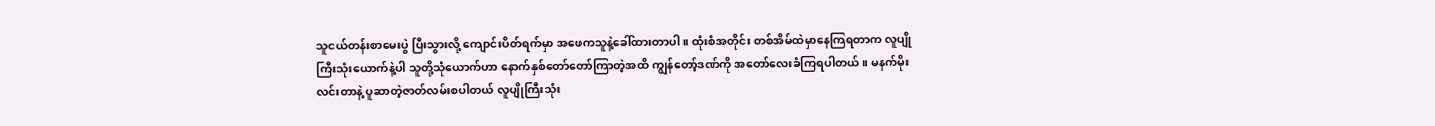သူငယ်တန်းစာမေးပွဲ ပြီးသွားလို့ ကျောင်းပိတ်ရက်မှာ အဖေကသူနဲ့ခေါ်ထားတာပါ။ ထုံးစံအတိုင်း တစ်အိမ်ထဲမှာနေကြရတာက လူပျိုကြီးသုံးယောက်နဲ့ပါ သူတို့သုံယောက်ဟာ နောက်နှစ်တော်တော်ကြာတဲ့အထိ ကျွန်တော့်ဒဏ်ကို အတော်လေးခံကြရပါတယ်။ မနက်မိုးလင်းတာနဲ့ ပူဆာတဲ့ဇာတ်လမ်းစပါတယ် လူပျိုကြီးသုံး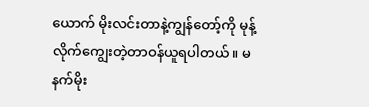ယောက် မိုးလင်းတာနဲ့ကျွန်တော့်ကို မုန့်လိုက်ကျွေးတဲ့တာဝန်ယူရပါတယ်။ မနက်မိုး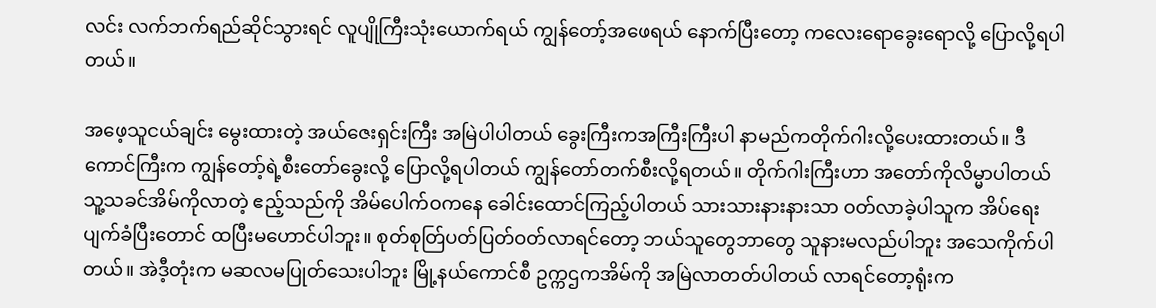လင်း လက်ဘက်ရည်ဆိုင်သွားရင် လူပျိုကြီးသုံးယောက်ရယ် ကျွန်တော့်အဖေရယ် နောက်ပြီးတော့ ကလေးရောခွေးရောလို့ ပြောလို့ရပါတယ်။

အဖေ့သူငယ်ချင်း မွေးထားတဲ့ အယ်ဇေးရှင်းကြီး အမြဲပါပါတယ် ခွေးကြီးကအကြီးကြီးပါ နာမည်ကတိုက်ဂါးလို့ပေးထားတယ်။ ဒီကောင်ကြီးက ကျွန်တော့်ရဲ့စီးတော်ခွေးလို့ ပြောလို့ရပါတယ် ကျွန်တော်တက်စီးလို့ရတယ်။ တိုက်ဂါးကြီးဟာ အတော်ကိုလိမ္မာပါတယ် သူ့သခင်အိမ်ကိုလာတဲ့ ဧည့်သည်ကို အိမ်ပေါက်ဝကနေ ခေါင်းထောင်ကြည့်ပါတယ် သားသားနားနားသာ ဝတ်လာခဲ့ပါသူက အိပ်ရေးပျက်ခံပြီးတောင် ထပြီးမဟောင်ပါဘူး။ စုတ်စုတ်ြပတ်ပြတ်ဝတ်လာရင်တော့ ဘယ်သူတွေဘာတွေ သူနားမလည်ပါဘူး အသေကိုက်ပါတယ်။ အဲဒီ့တုံးက မဆလမပြုတ်သေးပါဘူး မြို့နယ်ကောင်စီ ဥက္ကဌကအိမ်ကို အမြဲလာတတ်ပါတယ် လာရင်တော့ရုံးက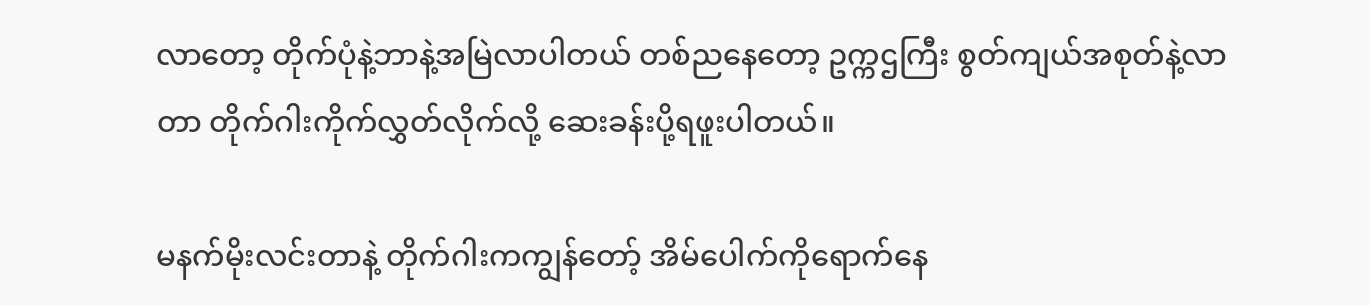လာတော့ တိုက်ပုံနဲ့ဘာနဲ့အမြဲလာပါတယ် တစ်ညနေတော့ ဥက္ကဌကြီး စွတ်ကျယ်အစုတ်နဲ့လာတာ တိုက်ဂါးကိုက်လွှတ်လိုက်လို့ ဆေးခန်းပို့ရဖူးပါတယ်။

မနက်မိုးလင်းတာနဲ့ တိုက်ဂါးကကျွန်တော့် အိမ်ပေါက်ကိုရောက်နေ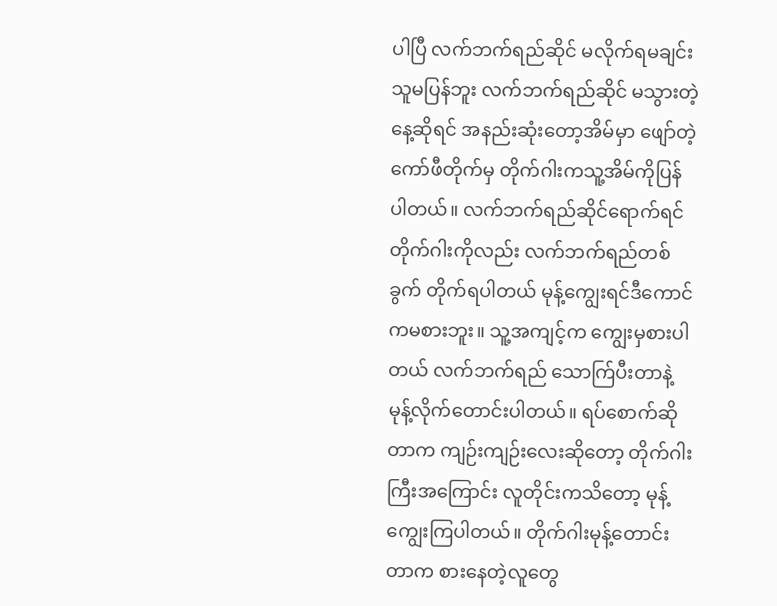ပါပြီ လက်ဘက်ရည်ဆိုင် မလိုက်ရမချင်းသူမပြန်ဘူး လက်ဘက်ရည်ဆိုင် မသွားတဲ့နေ့ဆိုရင် အနည်းဆုံးတော့အိမ်မှာ ဖျော်တဲ့ကော်ဖီတိုက်မှ တိုက်ဂါးကသူ့အိမ်ကိုပြန်ပါတယ်။ လက်ဘက်ရည်ဆိုင်ရောက်ရင် တိုက်ဂါးကိုလည်း လက်ဘက်ရည်တစ်ခွက် တိုက်ရပါတယ် မုန့်ကျွေးရင်ဒီကောင်ကမစားဘူး။ သူ့အကျင့်က ကျွေးမှစားပါတယ် လက်ဘက်ရည် သောက်ြပီးတာနဲ့ မုန့်လိုက်တောင်းပါတယ်။ ရပ်စောက်ဆိုတာက ကျဉ်းကျဉ်းလေးဆိုတော့ တိုက်ဂါးကြီးအကြောင်း လူတိုင်းကသိတော့ မုန့်ကျွေးကြပါတယ်။ တိုက်ဂါးမုန့်တောင်းတာက စားနေတဲ့လူတွေ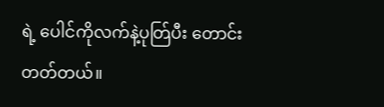ရဲ့ ပေါင်ကိုလက်နဲ့ပုတ်ြပီး တောင်းတတ်တယ်။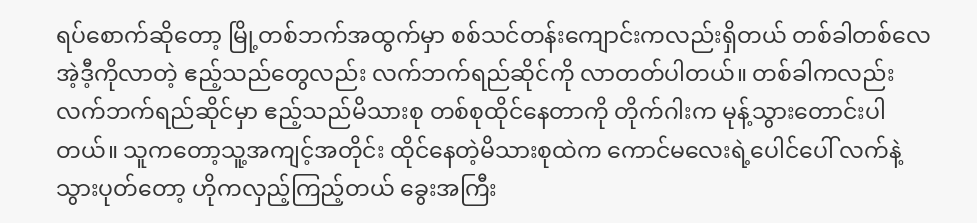ရပ်စောက်ဆိုတော့ မြို့တစ်ဘက်အထွက်မှာ စစ်သင်တန်းကျောင်းကလည်းရှိတယ် တစ်ခါတစ်လေ အဲ့ဒီ့ကိုလာတဲ့ ဧည့်သည်တွေလည်း လက်ဘက်ရည်ဆိုင်ကို လာတတ်ပါတယ်။ တစ်ခါကလည်း လက်ဘက်ရည်ဆိုင်မှာ ဧည့်သည်မိသားစု တစ်စုထိုင်နေတာကို တိုက်ဂါးက မုန့်သွားတောင်းပါတယ်။ သူကတော့သူ့အကျင့်အတိုင်း ထိုင်နေတဲ့မိသားစုထဲက ကောင်မလေးရဲ့ပေါင်ပေါ် လက်နဲ့သွားပုတ်တော့ ဟိုကလှည့်ကြည့်တယ် ခွေးအကြီး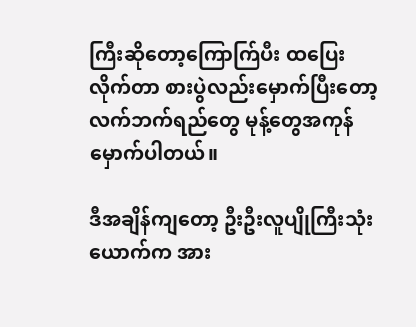ကြီးဆိုတော့ကြောက်ြပီး ထပြေးလိုက်တာ စားပွဲလည်းမှောက်ပြီးတော့ လက်ဘက်ရည်တွေ မုန့်တွေအကုန်မှောက်ပါတယ်။

ဒီအချိန်ကျတော့ ဦးဦးလူပျိုကြီးသုံးယောက်က အား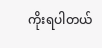ကိုးရပါတယ်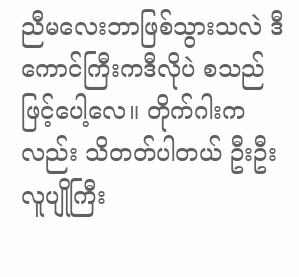ညီမလေးဘာဖြစ်သွားသလဲ ဒီကောင်ကြီးကဒီလိုပဲ စသည်ဖြင့်ပေါ့လေ။ တိုက်ဂါးကလည်း သိတတ်ပါတယ် ဦးဦးလူပျိုကြီး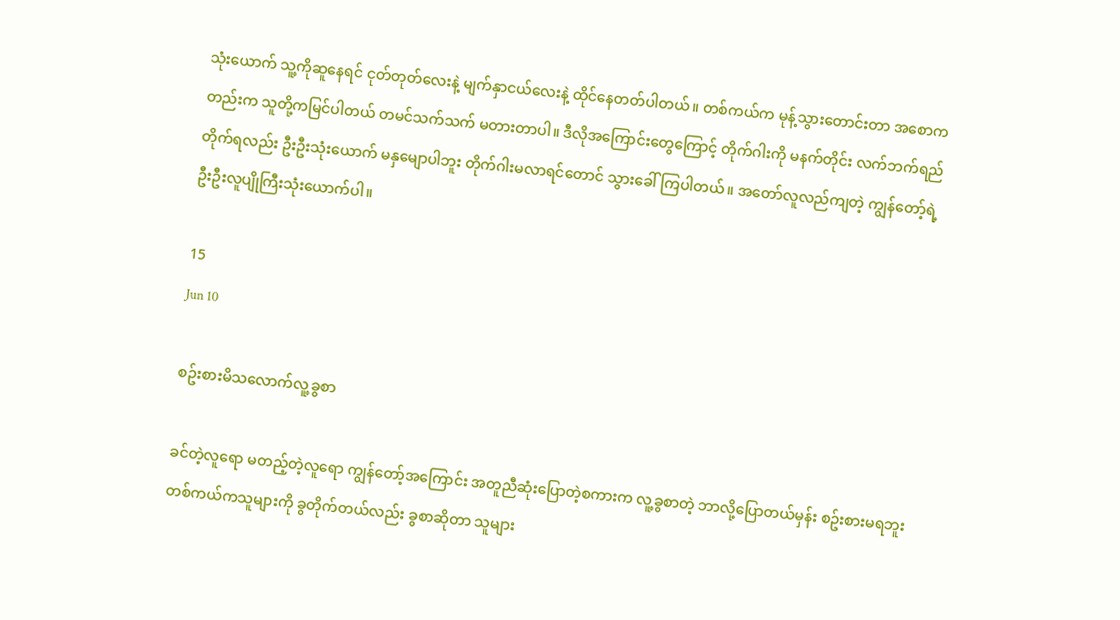သုံးယောက် သူ့ကိုဆူနေရင် ငုတ်တုတ်လေးနဲ့ မျက်နှာငယ်လေးနဲ့ ထိုင်နေတတ်ပါတယ်။ တစ်ကယ်က မုန့်သွားတောင်းတာ အစောကတည်းက သူတို့ကမြင်ပါတယ် တမင်သက်သက် မတားတာပါ။ ဒီလိုအကြောင်းတွေကြောင့် တိုက်ဂါးကို မနက်တိုင်း လက်ဘက်ရည်တိုက်ရလည်း ဦးဦးသုံးယောက် မနှမျောပါဘူး တိုက်ဂါးမလာရင်တောင် သွားခေါ်ကြပါတယ်။ အတော်လူလည်ကျတဲ့ ကျွန်တော့်ရဲ့ ဦးဦးလူပျိုကြီးသုံးယောက်ပါ။

15
Jun 10

စဥ်းစားမိသလောက်လူ့ခွစာ

ခင်တဲ့လူရော မတည့်တဲ့လူရော ကျွန်တော့်အကြောင်း အတူညီဆုံးပြောတဲ့စကားက လူ့ခွစာတဲ့ ဘာလို့ပြောတယ်မှန်း စဥ်းစားမရဘူး တစ်ကယ်ကသူများကို ခွတိုက်တယ်လည်း ခွစာဆိုတာ သူများ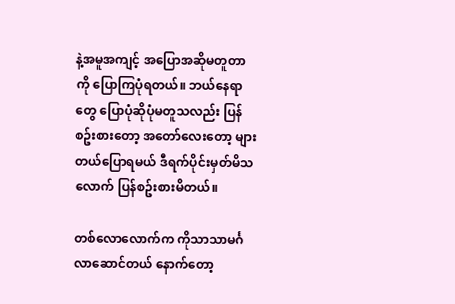နဲ့အမူအကျင့် အပြောအဆိုမတူတာကို ပြောကြပုံရတယ်။ ဘယ်နေရာတွေ ပြောပုံဆိုပုံမတူသလည်း ပြန်စဥ်းစားတော့ အတော်လေးတော့ များတယ်ပြောရမယ် ဒီရက်ပိုင်းမှတ်မိသလောက် ပြန်စဥ်းစားမိတယ်။

တစ်လောလောက်က ကိုသာသာမင်္ဂလာဆောင်တယ် နောက်တော့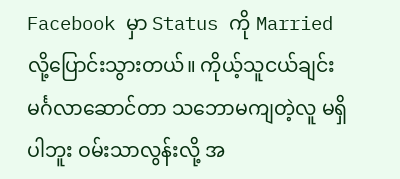Facebook မှာ Status ကို Married လို့ပြောင်းသွားတယ်။ ကိုယ့်သူငယ်ချင်း မင်္ဂလာဆောင်တာ သဘောမကျတဲ့လူ မရှိပါဘူး ဝမ်းသာလွန်းလို့ အ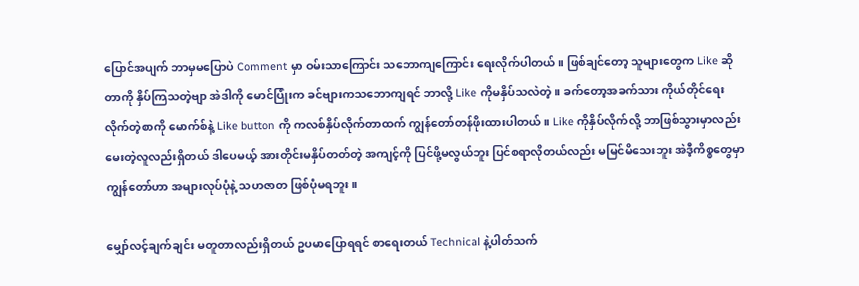ပြောင်အပျက် ဘာမှမပြောပဲ Comment မှာ ဝမ်းသာကြောင်း သဘောကျကြောင်း ရေးလိုက်ပါတယ်။ ဖြစ်ချင်တော့ သူများတွေက Like ဆိုတာကို နှိပ်ကြသတဲ့ဗျာ အဲဒါကို မောင်ပြုံးက ခင်ဗျားကသဘောကျရင် ဘာလို့ Like ကိုမနှိပ်သလဲတဲ့။ ခက်တော့အခက်သား ကိုယ်တိုင်ရေးလိုက်တဲ့စာကို မောက်စ်နဲ့ Like button ကို ကလစ်နှိပ်လိုက်တာထက် ကျွန်တော်တန်ဖိုးထားပါတယ်။ Like ကိုနှိပ်လိုက်လို့ ဘာဖြစ်သွားမှာလည်း မေးတဲ့လူလည်းရှိတယ် ဒါပေမယ့် အားတိုင်းမနှိပ်တတ်တဲ့ အကျင့်ကို ပြင်ဖို့မလွယ်ဘူး ပြင်စရာလိုတယ်လည်း မမြင်မိသေးဘူး အဲဒီ့ကိစ္စတွေမှာ ကျွန်တော်ဟာ အများလုပ်ပုံနဲ့ သဟဇာတ ဖြစ်ပုံမရဘူး။

မျှော်လင့်ချက်ချင်း မတူတာလည်းရှိတယ် ဥပမာပြောရရင် စာရေးတယ် Technical နဲ့ပါတ်သက်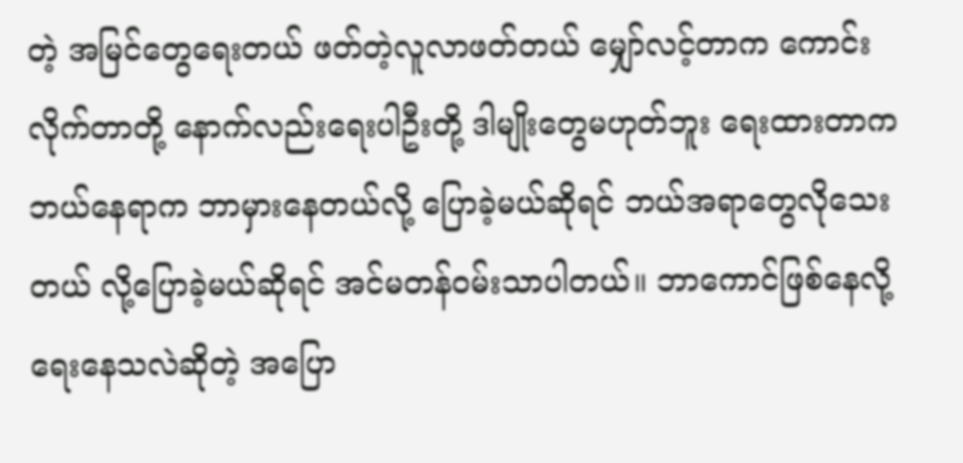တဲ့ အမြင်တွေရေးတယ် ဖတ်တဲ့လူလာဖတ်တယ် မျှော်လင့်တာက ကောင်းလိုက်တာတို့ နောက်လည်းရေးပါဦးတို့ ဒါမျိုးတွေမဟုတ်ဘူး ရေးထားတာက ဘယ်နေရာက ဘာမှားနေတယ်လို့ ပြောခဲ့မယ်ဆိုရင် ဘယ်အရာတွေလိုသေးတယ် လို့ပြောခဲ့မယ်ဆိုရင် အင်မတန်ဝမ်းသာပါတယ်။ ဘာကောင်ဖြစ်နေလို့ ရေးနေသလဲဆိုတဲ့ အပြော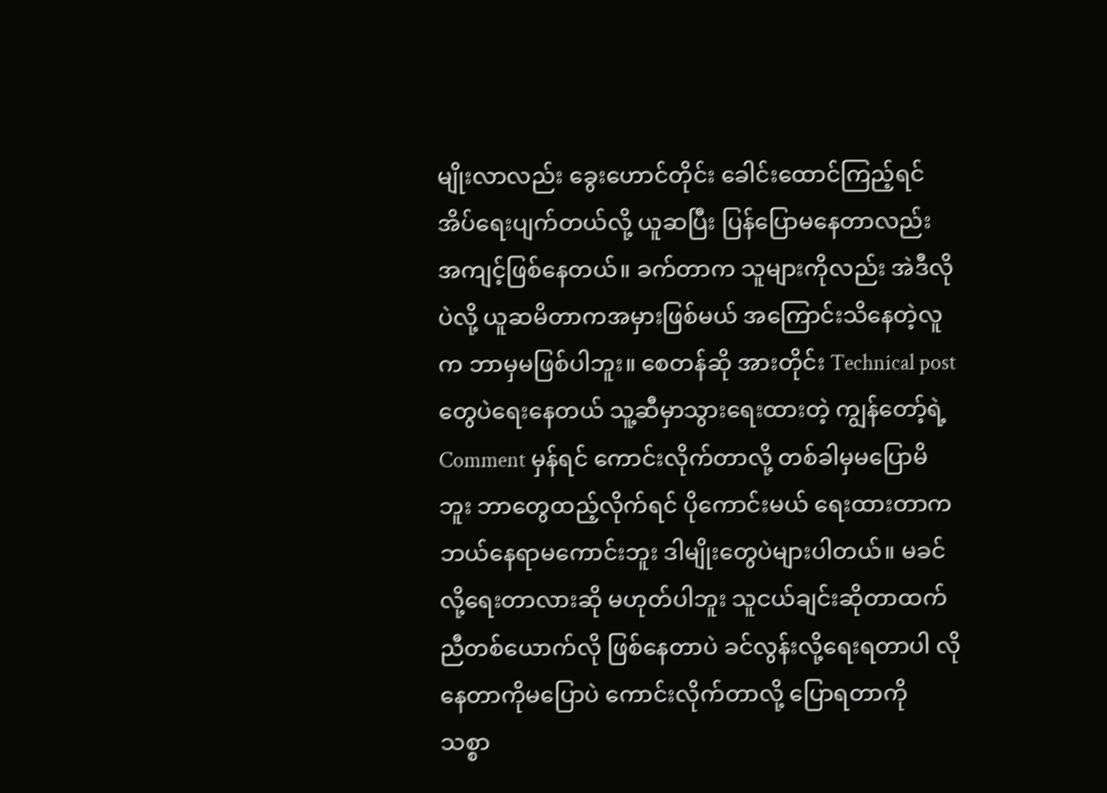မျိုးလာလည်း ခွေးဟောင်တိုင်း ခေါင်းထောင်ကြည့်ရင် အိပ်ရေးပျက်တယ်လို့ ယူဆပြီး ပြန်ပြောမနေတာလည်း အကျင့်ဖြစ်နေတယ်။ ခက်တာက သူများကိုလည်း အဲဒီလိုပဲလို့ ယူဆမိတာကအမှားဖြစ်မယ် အကြောင်းသိနေတဲ့လူက ဘာမှမဖြစ်ပါဘူး။ စေတန်ဆို အားတိုင်း Technical post တွေပဲရေးနေတယ် သူ့ဆီမှာသွားရေးထားတဲ့ ကျွန်တော့်ရဲ့ Comment မှန်ရင် ကောင်းလိုက်တာလို့ တစ်ခါမှမပြောမိဘူး ဘာတွေထည့်လိုက်ရင် ပိုကောင်းမယ် ရေးထားတာက ဘယ်နေရာမကောင်းဘူး ဒါမျိုးတွေပဲများပါတယ်။ မခင်လို့ရေးတာလားဆို မဟုတ်ပါဘူး သူငယ်ချင်းဆိုတာထက် ညီတစ်ယောက်လို ဖြစ်နေတာပဲ ခင်လွန်းလို့ရေးရတာပါ လိုနေတာကိုမပြောပဲ ကောင်းလိုက်တာလို့ ပြောရတာကို သစ္စာ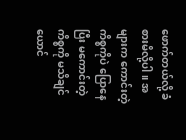ဖောက်တယ်လို့ ခံစားမိလို့ပါ။ အများက ကောင်းတဲ့ကိစ္စကိုပဲ ပြောနေပြီး မကောင်းတဲ့ကိစ္စကို မသိချင်ယောင်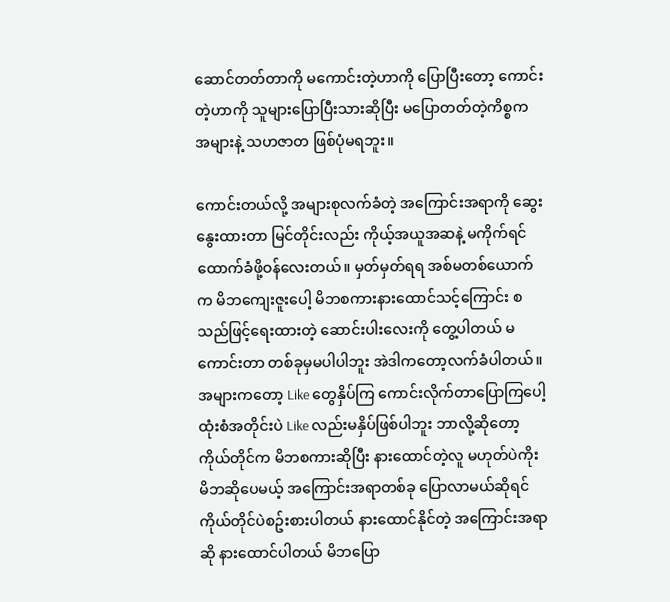ဆောင်တတ်တာကို မကောင်းတဲ့ဟာကို ပြောပြီးတော့ ကောင်းတဲ့ဟာကို သူများပြောပြီးသားဆိုပြီး မပြောတတ်တဲ့ကိစ္စက အများနဲ့ သဟဇာတ ဖြစ်ပုံမရဘူး။

ကောင်းတယ်လို့ အများစုလက်ခံတဲ့ အကြောင်းအရာကို ဆွေးနွေးထားတာ မြင်တိုင်းလည်း ကိုယ့်အယူအဆနဲ့ မကိုက်ရင် ထောက်ခံဖို့ဝန်လေးတယ်။ မှတ်မှတ်ရရ အစ်မတစ်ယောက်က မိဘကျေးဇူးပေါ့ မိဘစကားနားထောင်သင့်ကြောင်း စသည်ဖြင့်ရေးထားတဲ့ ဆောင်းပါးလေးကို တွေ့ပါတယ် မကောင်းတာ တစ်ခုမှမပါပါဘူး အဲဒါကတော့လက်ခံပါတယ်။ အများကတော့ Like တွေနှိပ်ကြ ကောင်းလိုက်တာပြောကြပေါ့ ထုံးစံအတိုင်းပဲ Like လည်းမနှိပ်ဖြစ်ပါဘူး ဘာလို့ဆိုတော့ ကိုယ်တိုင်က မိဘစကားဆိုပြီး နားထောင်တဲ့လူ မဟုတ်ပဲကိုး မိဘဆိုပေမယ့် အကြောင်းအရာတစ်ခု ပြောလာမယ်ဆိုရင် ကိုယ်တိုင်ပဲစဥ်းစားပါတယ် နားထောင်နိုင်တဲ့ အကြောင်းအရာဆို နားထောင်ပါတယ် မိဘပြော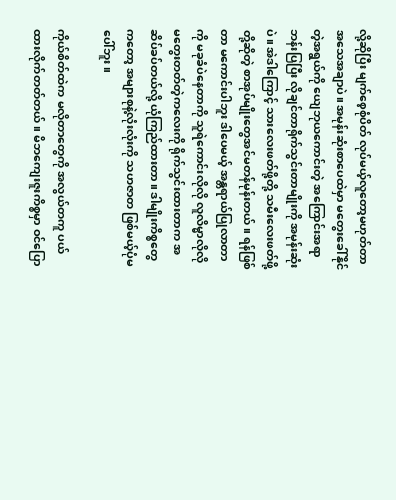လို့ဆိုပြီး မျက်စေ့စုံပိတ် လုပ်မယ့်လူတော့မဟုတ်တာ အသေအချာပဲ။ အမုန်းဆုံးစာပေထဲမှာ မတွေးခေါ်နိုင်တဲ့အရွယ်ကို ယျေဘုယကောင်းတဲ့ အကြောင်းအရာဘန်းပြပြီး လိုချင်တာရိုက်သွင်းတာမျိုးကို အမုန်းဆုံးပဲ။ အဲဒါကြောင့် သားလေးဖတ်ဖို့တို့ သမီးလေးဖတ်ဖို့တို့ဆိုတဲ့ စာအုပ်မျိုးတွေအင်မတန်မုန်းတယ်။ ရန်ဖြစ်တာ မကောင်းပါဘူး ဒါပေမယ့် အန္တရာယ်ပြုလာတာကို မခုခံပဲနေတာကို သူရဲကောင်းလိုလို လူလိမ္မာလိုလို မတွေးတတ်တဲ့ကလေးကို ရိုက်သွင်းထားတာက အဆိပ်ခပ်တယ်လို့ ယုံကြည်ထားတာ။ ဒါမျိုးကိစ္စတွေကတော့ အများစုနဲ့လုံးလုံးကို သဟဇာတ ဖြစ်မယ့်ပုံမပေါ်ဘူး။

ကိုယ်စိတ်ထဲက မလိုတာတွေကို အလွယ်တကူ ပယ်ထားလိုက်တတ်တယ်။ မိဘကျေးဇူးကိစ္စမှာ ဝင်ပြော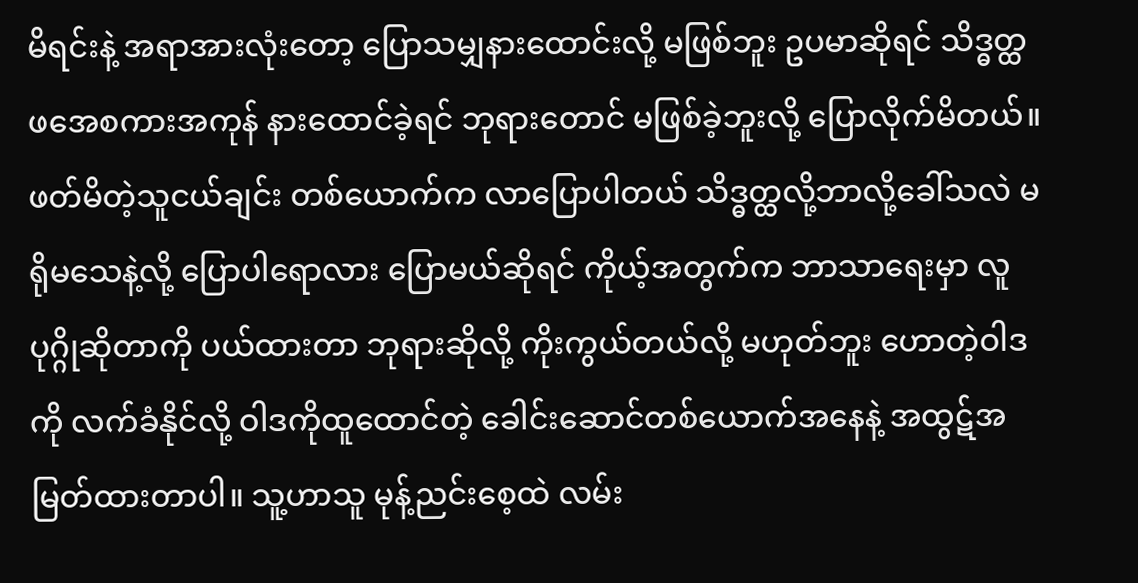မိရင်းနဲ့ အရာအားလုံးတော့ ပြောသမျှနားထောင်းလို့ မဖြစ်ဘူး ဥပမာဆိုရင် သိဒ္ဓတ္ထ ဖအေစကားအကုန် နားထောင်ခဲ့ရင် ဘုရားတောင် မဖြစ်ခဲ့ဘူးလို့ ပြောလိုက်မိတယ်။ ဖတ်မိတဲ့သူငယ်ချင်း တစ်ယောက်က လာပြောပါတယ် သိဒ္ဓတ္ထလို့ဘာလို့ခေါ်သလဲ မရိုမသေနဲ့လို့ ပြောပါရောလား ပြောမယ်ဆိုရင် ကိုယ့်အတွက်က ဘာသာရေးမှာ လူပုဂ္ဂိုဆိုတာကို ပယ်ထားတာ ဘုရားဆိုလို့ ကိုးကွယ်တယ်လို့ မဟုတ်ဘူး ဟောတဲ့ဝါဒကို လက်ခံနိုင်လို့ ဝါဒကိုထူထောင်တဲ့ ခေါင်းဆောင်တစ်ယောက်အနေနဲ့ အထွဋ်အမြတ်ထားတာပါ။ သူ့ဟာသူ မုန့်ညင်းစေ့ထဲ လမ်း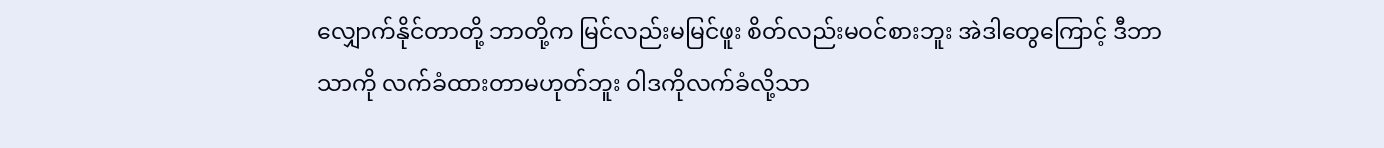လျှောက်နိုင်တာတို့ ဘာတို့က မြင်လည်းမမြင်ဖူး စိတ်လည်းမဝင်စားဘူး အဲဒါတွေကြောင့် ဒီဘာသာကို လက်ခံထားတာမဟုတ်ဘူး ဝါဒကိုလက်ခံလို့သာ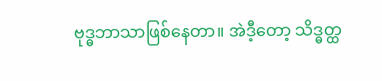ဗုဒ္ဓဘာသာဖြစ်နေတာ။ အဲဒီ့တော့ သိဒ္ဓတ္ထ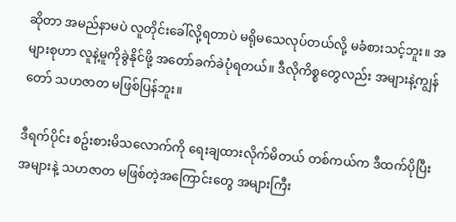ဆိုတာ အမည်နာမပဲ လူတိုင်းခေါ်လို့ရတာပဲ မရိုမသေလုပ်တယ်လို့ မခံစားသင့်ဘူး။ အများစုဟာ လူနဲ့မူကိုခွဲနိုင်ဖို့ အတော်ခက်ခဲပုံရတယ်။ ဒီလိုကိစ္စတွေလည်း အများနဲ့ကျွန်တော် သဟဇာတ မဖြစ်ပြန်ဘူး။

ဒီရက်ပိုင်း စဥ်းစားမိသလောက်ကို ရေးချထားလိုက်မိတယ် တစ်ကယ်က ဒီထက်ပိုပြီးအများနဲ့ သဟဇာတ မဖြစ်တဲ့အကြောင်းတွေ အများကြီး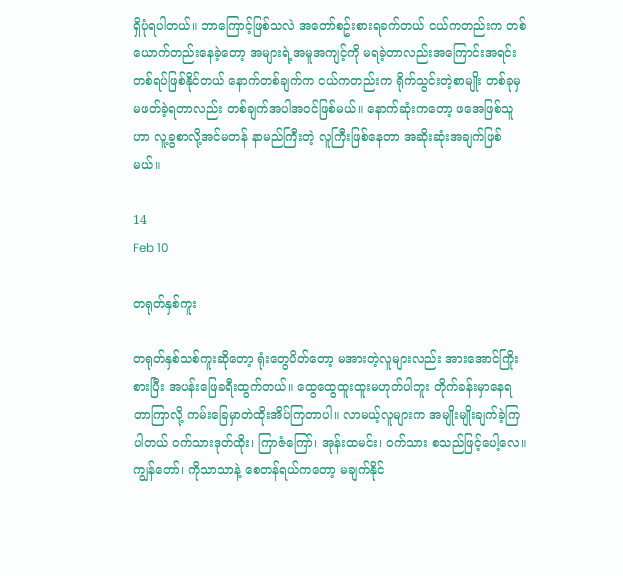ရှိပုံရပါတယ်။ ဘာကြောင့်ဖြစ်သလဲ အတော်စဥ်းစားရခက်တယ် ငယ်ကတည်းက တစ်ယောက်တည်းနေခဲ့တော့ အများရဲ့အမူအကျင့်ကို မရခဲ့တာလည်းအကြောင်းအရင်း တစ်ရပ်ဖြစ်နိုင်တယ် နောက်တစ်ချက်က ငယ်ကတည်းက ရိုက်သွင်းတဲ့စာမျိုး တစ်ခုမှမဖတ်ခဲ့ရတာလည်း တစ်ချက်အပါအဝင်ဖြစ်မယ်။ နောက်ဆုံးကတော့ ဖအေဖြစ်သူဟာ လူ့ခွစာလို့အင်မတန် နာမည်ကြီးတဲ့ လူကြီးဖြစ်နေတာ အဆိုးဆုံးအချက်ဖြစ်မယ်။

14
Feb 10

တရုတ်နှစ်ကူး

တရုတ်နှစ်သစ်ကူးဆိုတော့ ရုံးတွေပိတ်တော့ မအားတဲ့လူများလည်း အားအောင်ကြိုးစားပြီး အပန်းဖြေခရီးထွက်တယ်။ ထွေထွေထူးထူးမဟုတ်ပါဘူး တိုက်ခန်းမှာနေရတာကြာလို့ ကမ်းခြေမှာတဲထိုးအိပ်ကြတာပါ။ လာမယ့်လူများက အမျိုးမျိုးချက်ခဲ့ကြပါတယ် ဝက်သားဒုတ်ထိုး၊ ကြာဇံကြော်၊ အုန်းထမင်း၊ ဝက်သား စသည်ဖြင့်ပေါ့လေ။ ကျွန်တော်၊ ကိုသာသာနဲ့ စေတန်ရယ်ကတော့ မချက်နိုင်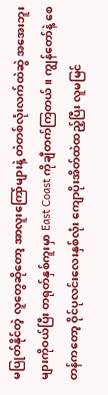မပြုတ်နိုင်တဲ့ လူတွေဆိုတော့ အာလူးကြော်များနဲ့ တဲတစ်လုံးလက်ထဲဆွဲ အအေးဘူးများကိုဝယ်ပြီး တရုတ်နှစ်ကူးမှာ East Coast ကိုချီတက်ကြတယ်။ ကျွန်တော်နဲ့ စေတန်ကတော့ ဝိုင်ပုလင်းလေးနှစ်လုံး ကျောပိုးအိတ်ထဲထည့်ပြီး လူမမြင်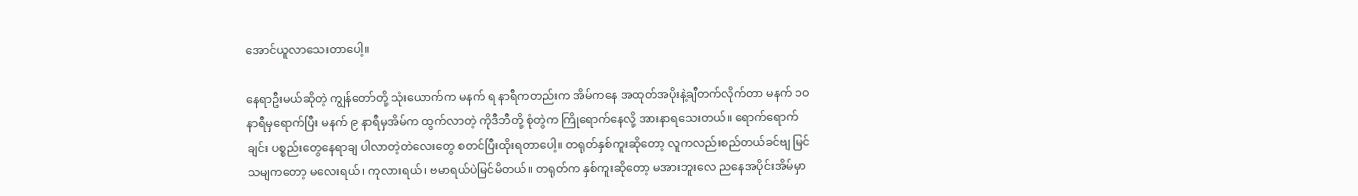အောင်ယူလာသေးတာပေါ့။

နေရာဦးမယ်ဆိုတဲ့ ကျွန်တော်တို့ သုံးယောက်က မနက် ရ နာရီကတည်းက အိမ်ကနေ အထုတ်အပိုးနဲ့ချီတက်လိုက်တာ မနက် ၁ဝ နာရီမှရောက်ပြီး မနက် ၉ နာရီမှအိမ်က ထွက်လာတဲ့ ကိုဒီဘီတို့ စုံတွဲက ကြိုရောက်နေလို့ အားနာရသေးတယ်။ ရောက်ရောက်ချင်း ပစ္စည်းတွေနေရာချ ပါလာတဲ့တဲလေးတွေ စတင်ပြီးထိုးရတာပေါ့။ တရုတ်နှစ်ကူးဆိုတော့ လူကလည်းစည်တယ်ခင်ဗျ မြင်သမျကတော့ မလေးရယ်၊ ကုလားရယ်၊ ဗမာရယ်ပဲမြင်မိတယ်။ တရုတ်က နှစ်ကူးဆိုတော့ မအားဘူးလေ ညနေအပိုင်းအိမ်မှာ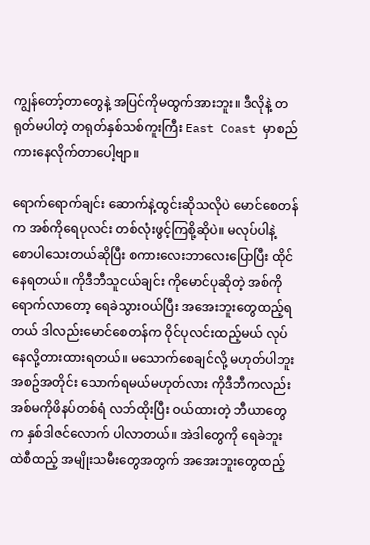ကျွန်တော့်တာတွေနဲ့ အပြင်ကိုမထွက်အားဘူး။ ဒီလိုနဲ့ တရုတ်မပါတဲ့ တရုတ်နှစ်သစ်ကူးကြီး East Coast မှာစည်ကားနေလိုက်တာပေါ့ဗျာ။

ရောက်ရောက်ချင်း ဆောက်နဲ့ထွင်းဆိုသလိုပဲ မောင်စေတန်က အစ်ကိုရေပုလင်း တစ်လုံးဖွင့်ကြစို့ဆိုပဲ။ မလုပ်ပါနဲ့ စောပါသေးတယ်ဆိုပြီး စကားလေးဘာလေးပြောပြီး ထိုင်နေရတယ်။ ကိုဒီဘီသူငယ်ချင်း ကိုမောင်ပုဆိုတဲ့ အစ်ကိုရောက်လာတော့ ရေခဲသွားဝယ်ပြီး အအေးဘူးတွေထည့်ရတယ် ဒါလည်းမောင်စေတန်က ဝိုင်ပုလင်းထည့်မယ် လုပ်နေလို့တားထားရတယ်။ မသောက်စေချင်လို့ မဟုတ်ပါဘူး အစဥ်အတိုင်း သောက်ရမယ်မဟုတ်လား ကိုဒီဘီကလည်း အစ်မကိုဖိနပ်တစ်ရံ လဘ်ထိုးပြီး ဝယ်ထားတဲ့ ဘီယာတွေက နှစ်ဒါဇင်လောက် ပါလာတယ်။ အဲဒါတွေကို ရေခဲဘူးထဲစီထည့် အမျိုးသမီးတွေအတွက် အအေးဘူးတွေထည့်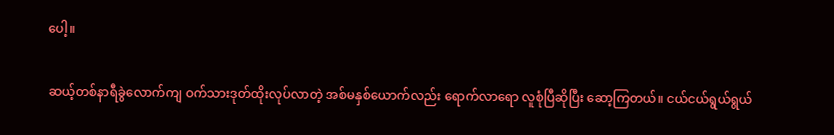ပေါ့။

ဆယ့်တစ်နာရီခွဲလောက်ကျ ဝက်သားဒုတ်ထိုးလုပ်လာတဲ့ အစ်မနှစ်ယောက်လည်း ရောက်လာရော လူစုံပြီဆိုပြီး ဆော့ကြတယ်။ ငယ်ငယ်ရွယ်ရွယ်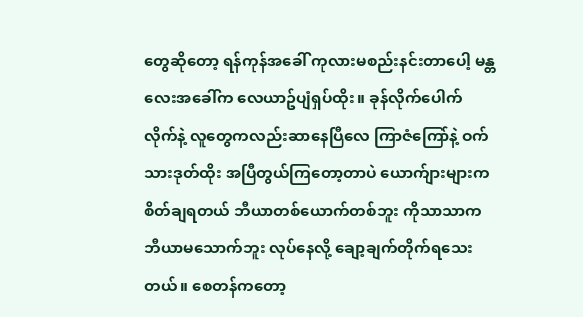တွေဆိုတော့ ရန်ကုန်အခေါ် ကုလားမစည်းနင်းတာပေါ့ မန္တလေးအခေါ်က လေယာဥ်ပျံရှပ်ထိုး။ ခုန်လိုက်ပေါက်လိုက်နဲ့ လူတွေကလည်းဆာနေပြီလေ ကြာဇံကြော်နဲ့ ဝက်သားဒုတ်ထိုး အပြီတွယ်ကြတော့တာပဲ ယောက်ျားများက စိတ်ချရတယ် ဘီယာတစ်ယောက်တစ်ဘူး ကိုသာသာက ဘီယာမသောက်ဘူး လုပ်နေလို့ ချော့ချက်တိုက်ရသေးတယ်။ စေတန်ကတော့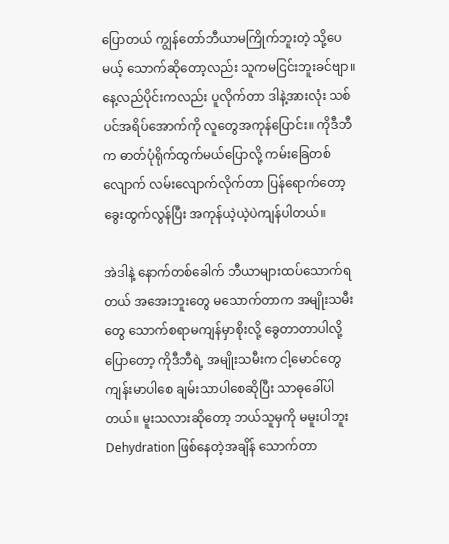ပြောတယ် ကျွန်တော်ဘီယာမကြိုက်ဘူးတဲ့ သို့ပေမယ့် သောက်ဆိုတော့လည်း သူကမငြင်းဘူးခင်ဗျာ။ နေ့လည်ပိုင်းကလည်း ပူလိုက်တာ ဒါနဲ့အားလုံး သစ်ပင်အရိပ်အောက်ကို လူတွေအကုန်ပြောင်း။ ကိုဒီဘီက ဓာတ်ပုံရိုက်ထွက်မယ်ပြောလို့ ကမ်းခြေတစ်လျောက် လမ်းလျောက်လိုက်တာ ပြန်ရောက်တော့ ခွေးထွက်လွန်ပြီး အကုန်ယဲ့ယဲ့ပဲကျန်ပါတယ်။

အဲဒါနဲ့ နောက်တစ်ခေါက် ဘီယာများထပ်သောက်ရတယ် အအေးဘူးတွေ မသောက်တာက အမျိုးသမီးတွေ သောက်စရာမကျန်မှာစိုးလို့ ခွေတာတာပါလို့ ပြောတော့ ကိုဒီဘီရဲ့ အမျိုးသမီးက ငါ့မောင်တွေ ကျန်းမာပါစေ ချမ်းသာပါစေဆိုပြီး သာဓုခေါ်ပါတယ်။ မူးသလားဆိုတော့ ဘယ်သူမှကို မမူးပါဘူး Dehydration ဖြစ်နေတဲ့အချိန် သောက်တာ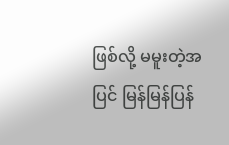ဖြစ်လို့ မမူးတဲ့အပြင် မြန်မြန်ပြန်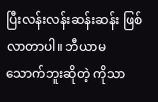ပြီးလန်းလန်းဆန်းဆန်း ဖြစ်လာတာပါ။ ဘီယာမသောက်ဘူးဆိုတဲ့ ကိုသာ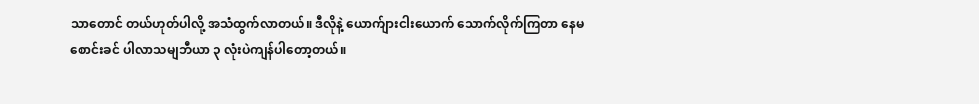သာတောင် တယ်ဟုတ်ပါလို့ အသံထွက်လာတယ်။ ဒီလိုနဲ့ ယောက်ျားငါးယောက် သောက်လိုက်ကြတာ နေမစောင်းခင် ပါလာသမျဘီယာ ၃ လုံးပဲကျန်ပါတော့တယ်။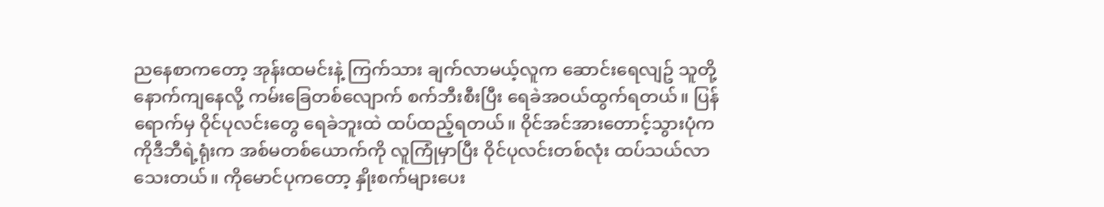ညနေစာကတော့ အုန်းထမင်းနဲ့ ကြက်သား ချက်လာမယ့်လူက ဆောင်းရေလျဥ် သူတို့နောက်ကျနေလို့ ကမ်းခြေတစ်လျောက် စက်ဘီးစီးပြီး ရေခဲအဝယ်ထွက်ရတယ်။ ပြန်ရောက်မှ ဝိုင်ပုလင်းတွေ ရေခဲဘူးထဲ ထပ်ထည့်ရတယ်။ ဝိုင်အင်အားတောင့်သွားပုံက ကိုဒီဘီရဲ့ရုံးက အစ်မတစ်ယောက်ကို လူကြုံမှာပြီး ဝိုင်ပုလင်းတစ်လုံး ထပ်သယ်လာသေးတယ်။ ကိုမောင်ပုကတော့ နှိုးစက်များပေး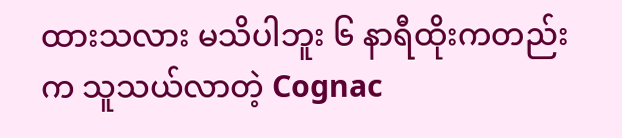ထားသလား မသိပါဘူး ၆ နာရီထိုးကတည်းက သူသယ်လာတဲ့ Cognac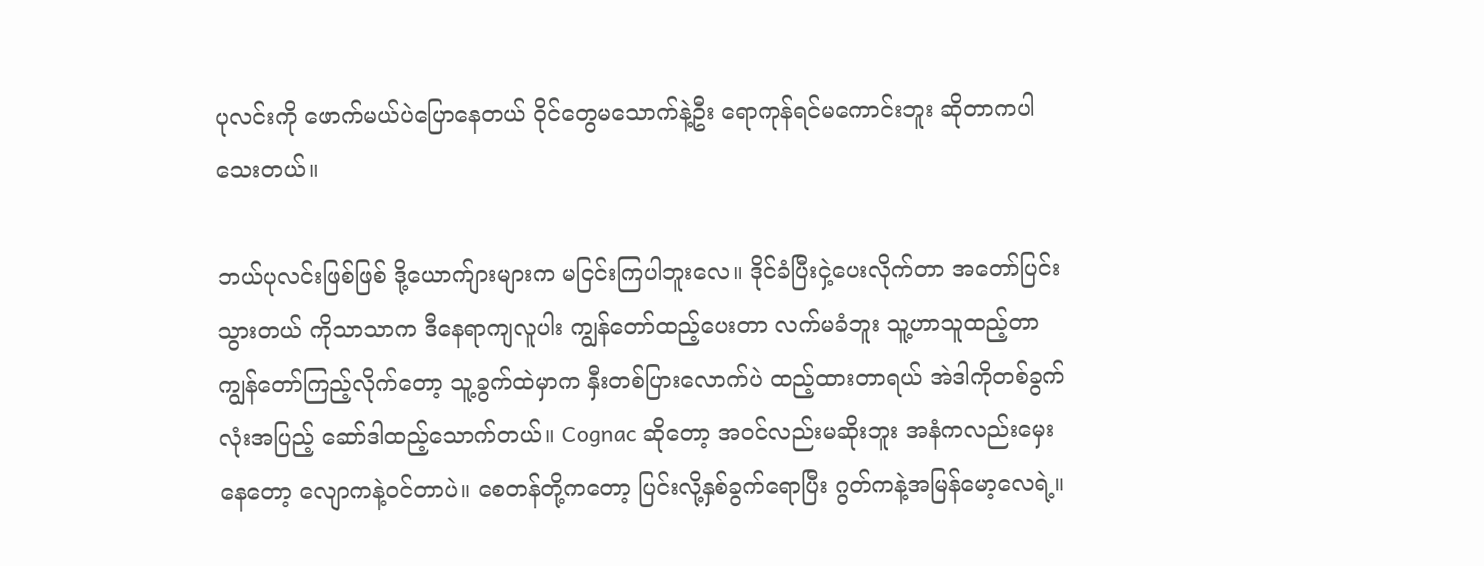ပုလင်းကို ဖောက်မယ်ပဲပြောနေတယ် ဝိုင်တွေမသောက်နဲ့ဦး ရောကုန်ရင်မကောင်းဘူး ဆိုတာကပါသေးတယ်။

ဘယ်ပုလင်းဖြစ်ဖြစ် ဒို့ယောက်ျားများက မငြင်းကြပါဘူးလေ။ ဒိုင်ခံပြီးငှဲ့ပေးလိုက်တာ အတော်ပြင်းသွားတယ် ကိုသာသာက ဒီနေရာကျလူပါး ကျွန်တော်ထည့်ပေးတာ လက်မခံဘူး သူ့ဟာသူထည့်တာ ကျွန်တော်ကြည့်လိုက်တော့ သူ့ခွက်ထဲမှာက နှီးတစ်ပြားလောက်ပဲ ထည့်ထားတာရယ် အဲဒါကိုတစ်ခွက်လုံးအပြည့် ဆော်ဒါထည့်သောက်တယ်။ Cognac ဆိုတော့ အဝင်လည်းမဆိုးဘူး အနံကလည်းမှေးနေတော့ လျောကနဲ့ဝင်တာပဲ။ စေတန်တို့ကတော့ ပြင်းလို့နှစ်ခွက်ရောပြီး ဂွတ်ကနဲ့အမြန်မော့လေရဲ့။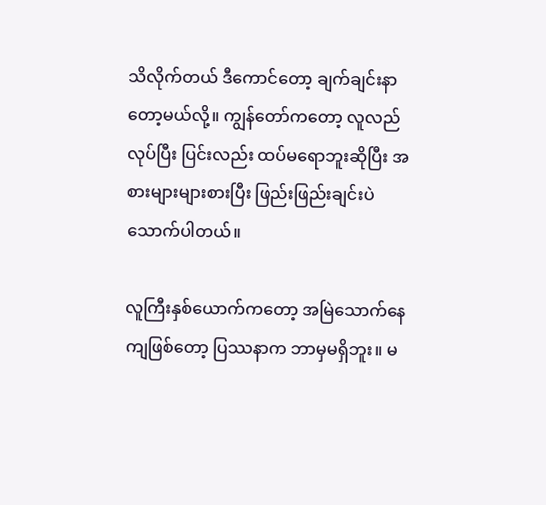သိလိုက်တယ် ဒီကောင်တော့ ချက်ချင်းနာတော့မယ်လို့။ ကျွန်တော်ကတော့ လူလည်လုပ်ပြီး ပြင်းလည်း ထပ်မရောဘူးဆိုပြီး အစားများများစားပြီး ဖြည်းဖြည်းချင်းပဲ သောက်ပါတယ်။

လူကြီးနှစ်ယောက်ကတော့ အမြဲသောက်နေကျဖြစ်တော့ ပြဿနာက ဘာမှမရှိဘူး။ မ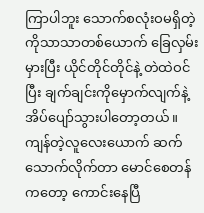ကြာပါဘူး သောက်စလုံးဝမရှိတဲ့ ကိုသာသာတစ်ယောက် ခြေလှမ်းမှားပြီး ယိုင်တိုင်တိုင်နဲ့ တဲထဲဝင်ပြီး ချက်ချင်းကိုမှောက်လျက်နဲ့ အိပ်ပျော်သွားပါတော့တယ်။ ကျန်တဲ့လူလေးယောက် ဆက်သောက်လိုက်တာ မောင်စေတန်ကတော့ ကောင်းနေပြီ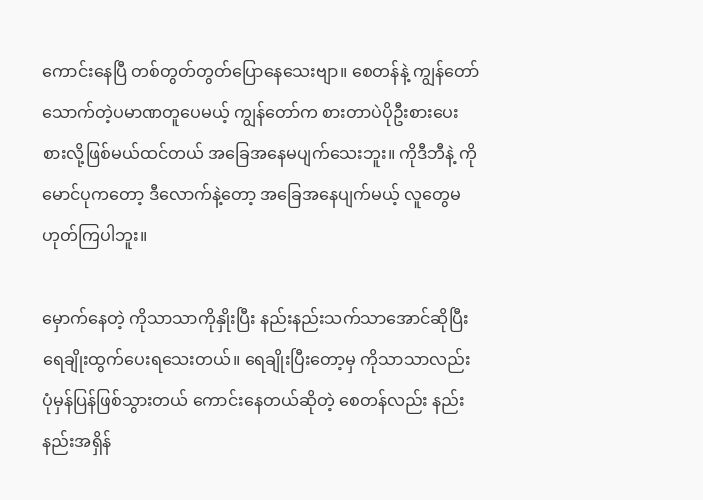ကောင်းနေပြီ တစ်တွတ်တွတ်ပြောနေသေးဗျာ။ စေတန်နဲ့ ကျွန်တော် သောက်တဲ့ပမာဏတူပေမယ့် ကျွန်တော်က စားတာပဲပိုဦးစားပေး စားလို့ဖြစ်မယ်ထင်တယ် အခြေအနေမပျက်သေးဘူး။ ကိုဒီဘီနဲ့ ကိုမောင်ပုကတော့ ဒီလောက်နဲ့တော့ အခြေအနေပျက်မယ့် လူတွေမဟုတ်ကြပါဘူး။

မှောက်နေတဲ့ ကိုသာသာကိုနှိုးပြီး နည်းနည်းသက်သာအောင်ဆိုပြီး ရေချိုးထွက်ပေးရသေးတယ်။ ရေချိုးပြီးတော့မှ ကိုသာသာလည်း ပုံမှန်ပြန်ဖြစ်သွားတယ် ကောင်းနေတယ်ဆိုတဲ့ စေတန်လည်း နည်းနည်းအရှိန်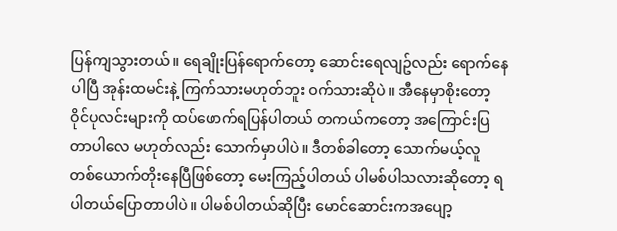ပြန်ကျသွားတယ်။ ရေချိုးပြန်ရောက်တော့ ဆောင်းရေလျဥ်လည်း ရောက်နေပါပြီ အုန်းထမင်းနဲ့ ကြက်သားမဟုတ်ဘူး ဝက်သားဆိုပဲ။ အီနေမှာစိုးတော့ ဝိုင်ပုလင်းများကို ထပ်ဖောက်ရပြန်ပါတယ် တကယ်ကတော့ အကြောင်းပြတာပါလေ မဟုတ်လည်း သောက်မှာပါပဲ။ ဒီတစ်ခါတော့ သောက်မယ့်လူ တစ်ယောက်တိုးနေပြီဖြစ်တော့ မေးကြည့်ပါတယ် ပါမစ်ပါသလားဆိုတော့ ရပါတယ်ပြောတာပါပဲ။ ပါမစ်ပါတယ်ဆိုပြီး မောင်ဆောင်းကအပျော့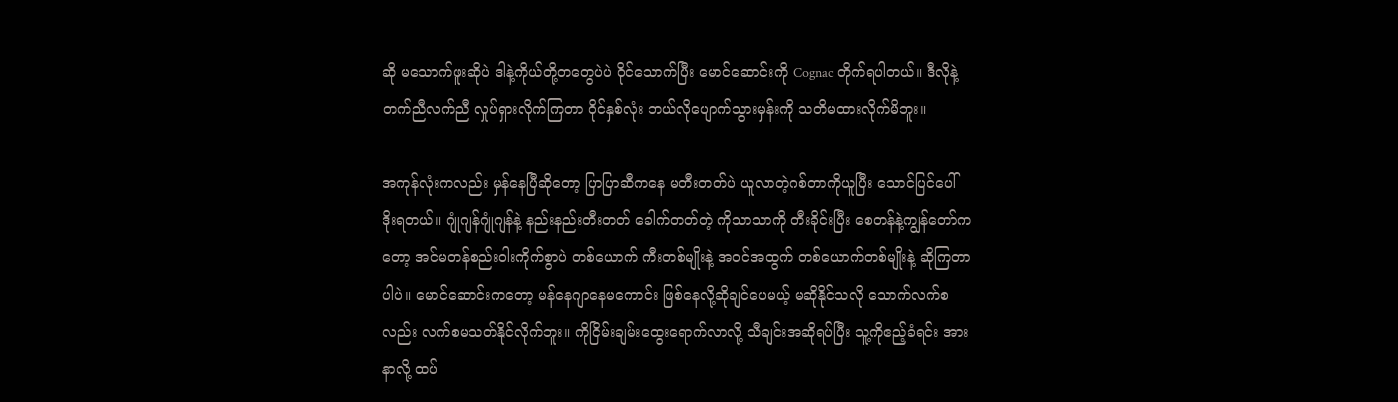ဆို မသောက်ဖူးဆိုပဲ ဒါနဲ့ကိုယ်တို့တတွေပဲပဲ ဝိုင်သောက်ပြီး မောင်ဆောင်းကို Cognac တိုက်ရပါတယ်။ ဒီလိုနဲ့တက်ညီလက်ညီ လှုပ်ရှားလိုက်ကြတာ ဝိုင်နှစ်လုံး ဘယ်လိုပျောက်သွားမှန်းကို သတိမထားလိုက်မိဘူး။

အကုန်လုံးကလည်း မှန်နေပြီဆိုတော့ ပြာပြာဆီကနေ မတီးတတ်ပဲ ယူလာတဲ့ဂစ်တာကိုယူပြီး သောင်ပြင်ပေါ်ဒိုးရတယ်။ ဂျုံဂျန်ဂျုံဂျန်နဲ့ နည်းနည်းတီးတတ် ခေါက်တတ်တဲ့ ကိုသာသာကို တီးခိုင်းပြီး စေတန်နဲ့ကျွန်တော်ကတော့ အင်မတန်စည်းဝါးကိုက်စွာပဲ တစ်ယောက် ကီးတစ်မျိုးနဲ့ အဝင်အထွက် တစ်ယောက်တစ်မျိုးနဲ့ ဆိုကြတာပါပဲ။ မောင်ဆောင်းကတော့ မန်နေဂျာနေမကောင်း ဖြစ်နေလို့ဆိုချင်ပေမယ့် မဆိုနိုင်သလို သောက်လက်စလည်း လက်စမသတ်နိုင်လိုက်ဘူး။ ကိုငြိမ်းချမ်းထွေးရောက်လာလို့ သီချင်းအဆိုရပ်ပြီး သူ့ကိုဧည့်ခံရင်း အားနာလို့ ထပ်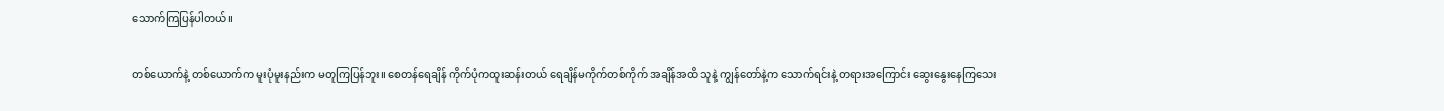သောက်ကြပြန်ပါတယ်။

တစ်ယောက်နဲ့ တစ်ယောက်က မူးပုံမူးနည်းက မတူကြပြန်ဘူး။ စေတန်ရေချိန် ကိုက်ပုံကထူးဆန်းတယ် ရေချိန်မကိုက်တစ်ကိုက် အချိန်အထိ သူနဲ့ ကျွန်တော်နဲ့က သောက်ရင်းနဲ့ တရားအကြောင်း ဆွေးနွေးနေကြသေး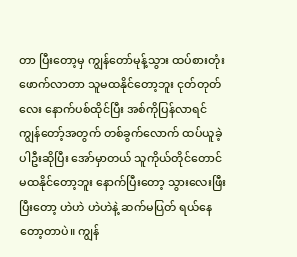တာ ပြီးတော့မှ ကျွန်တော်မုန့်သွား ထပ်စားတုံးဖောက်လာတာ သူမထနိုင်တော့ဘူး ငုတ်တုတ်လေး နောက်ပစ်ထိုင်ပြီး အစ်ကိုပြန်လာရင် ကျွန်တော့်အတွက် တစ်ခွက်လောက် ထပ်ယူခဲ့ပါဦးဆိုပြီး အော်မှာတယ် သူကိုယ်တိုင်တောင် မထနိုင်တော့ဘူး နောက်ပြီးတော့ သွားလေးဖြီးပြီးတော့ ဟဲဟဲ ဟဲဟဲနဲ့ ဆက်မပြတ် ရယ်နေတော့တာပဲ။ ကျွန်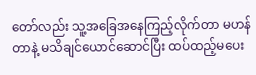တော်လည်း သူ့အခြေအနေကြည့်လိုက်တာ မဟန်တာနဲ့ မသိချင်ယောင်ဆောင်ပြီး ထပ်ထည့်မပေး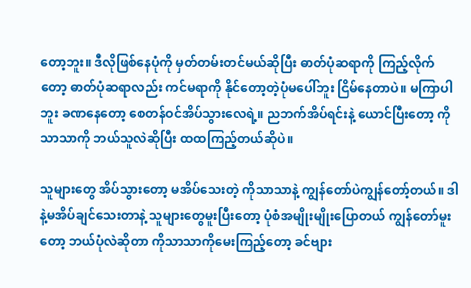တော့ဘူး။ ဒီလိုဖြစ်နေပုံကို မှတ်တမ်းတင်မယ်ဆိုပြီး ဓာတ်ပုံဆရာကို ကြည့်လိုက်တော့ ဓာတ်ပုံဆရာလည်း ကင်မရာကို နိုင်တော့တဲ့ပုံမပေါ်ဘူး ငြိမ်နေတာပဲ။ မကြာပါဘူး ခဏနေတော့ စေတန်ဝင်အိပ်သွားလေရဲ့။ ညဘက်အိပ်ရင်းနဲ့ ယောင်ပြီးတော့ ကိုသာသာကို ဘယ်သူလဲဆိုပြီး ထထကြည့်တယ်ဆိုပဲ။

သူများတွေ အိပ်သွားတော့ မအိပ်သေးတဲ့ ကိုသာသာနဲ့ ကျွန်တော်ပဲကျွန်တော့်တယ်။ ဒါနဲ့မအိပ်ချင်သေးတာနဲ့ သူများတွေမူးပြီးတော့ ပုံစံအမျိုးမျိုးပြောတယ် ကျွန်တော်မူးတော့ ဘယ်ပုံလဲဆိုတာ ကိုသာသာကိုမေးကြည့်တော့ ခင်ဗျား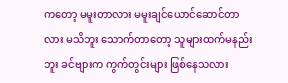ကတော့ မမူးတာလား မမူးချင်ယောင်ဆောင်တာလား မသိဘူး သောက်တာတော့ သူများထက်မနည်းဘူး ခင်ဗျားက ကွက်တွင်းများ ဖြစ်နေသလား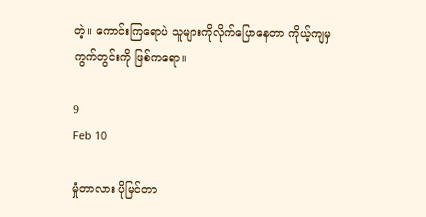တဲ့။ ကောင်းကြရောပဲ သူများကိုလိုက်ပြောနေတာ ကိုယ့်ကျမှကွက်တွင်းကို ဖြစ်ကရော။

9
Feb 10

မှုံတာလား ပိုမြင်တာ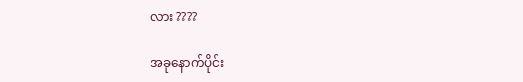လား ????

အခုနောက်ပိုင်း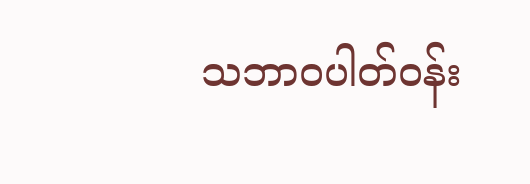သဘာဝပါတ်ဝန်း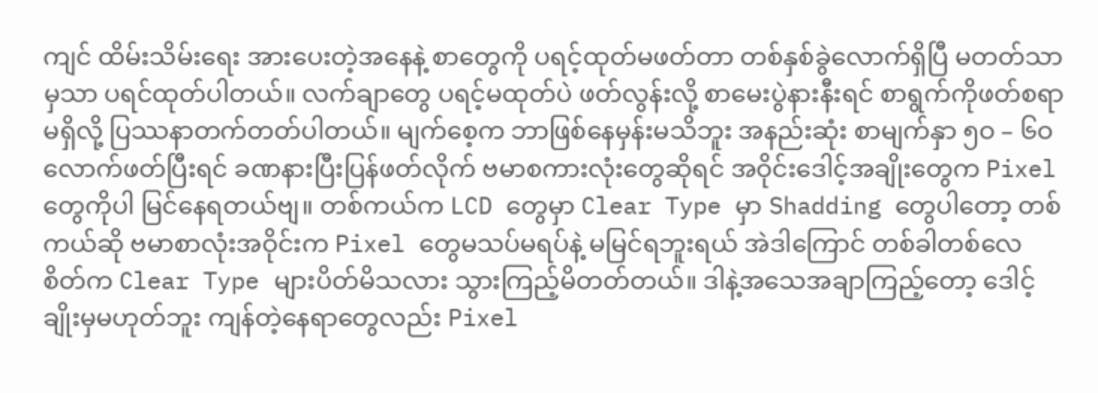ကျင် ထိမ်းသိမ်းရေး အားပေးတဲ့အနေနဲ့ စာတွေကို ပရင့်ထုတ်မဖတ်တာ တစ်နှစ်ခွဲလောက်ရှိပြီ မတတ်သာမှသာ ပရင်ထုတ်ပါတယ်။ လက်ချာတွေ ပရင့်မထုတ်ပဲ ဖတ်လွန်းလို့ စာမေးပွဲနားနီးရင် စာရွက်ကိုဖတ်စရာမရှိလို့ ပြဿနာတက်တတ်ပါတယ်။ မျက်စေ့က ဘာဖြစ်နေမှန်းမသိဘူး အနည်းဆုံး စာမျက်နှာ ၅ဝ – ၆ဝ လောက်ဖတ်ပြီးရင် ခဏနားပြီးပြန်ဖတ်လိုက် ဗမာစကားလုံးတွေဆိုရင် အဝိုင်းဒေါင့်အချိုးတွေက Pixel တွေကိုပါ မြင်နေရတယ်ဗျ။ တစ်ကယ်က LCD တွေမှာ Clear Type မှာ Shadding တွေပါတော့ တစ်ကယ်ဆို ဗမာစာလုံးအဝိုင်းက Pixel တွေမသပ်မရပ်နဲ့ မမြင်ရဘူးရယ် အဲဒါကြောင် တစ်ခါတစ်လေ စိတ်က Clear Type များပိတ်မိသလား သွားကြည့်မိတတ်တယ်။ ဒါနဲ့အသေအချာကြည့်တော့ ဒေါင့်ချိုးမှမဟုတ်ဘူး ကျန်တဲ့နေရာတွေလည်း Pixel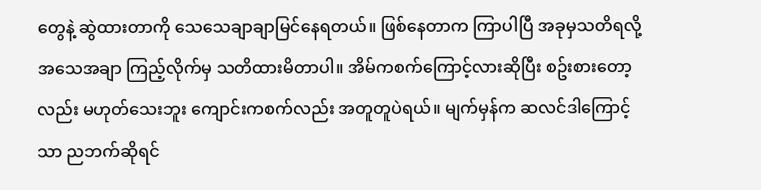တွေနဲ့ ဆွဲထားတာကို သေသေချာချာမြင်နေရတယ်။ ဖြစ်နေတာက ကြာပါပြီ အခုမှသတိရလို့ အသေအချာ ကြည့်လိုက်မှ သတိထားမိတာပါ။ အိမ်ကစက်ကြောင့်လားဆိုပြီး စဥ်းစားတော့လည်း မဟုတ်သေးဘူး ကျောင်းကစက်လည်း အတူတူပဲရယ်။ မျက်မှန်က ဆလင်ဒါကြောင့်သာ ညဘက်ဆိုရင်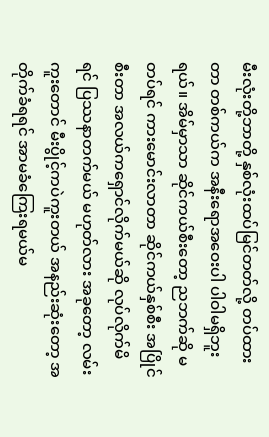မီးလုံးတို့ဘာတို့ နှစ်လုံးထပ်မြင်တတ်လို့ တပ်ထားတာ တစ်ကယ်က အနီးရောအဝေးပါ ပါဝါမရှိဘူးရယ်။ အိမ်မှာသာ ဆိုင်ကယ်စီးတော့ ညဘက်ဆို မတပ်ရင် ကားမောင်းလာတာ ဆိုင်ကယ်နှစ်စီး အပြိုင်စီးတာ အလယ်ကရှောင်လိုက်မယ်ဆို လုပ်လိုက်မိရင် ပြဿနာတက်မယ် မဟုတ်လား အခုတော့ လမ်းကူးတောင် မီးပွိုင့်ကပဲကူးတယ် အနည်းဆုံးတော့ အတိုက်ခံရရင် အာမခံကြေးရမယ်မ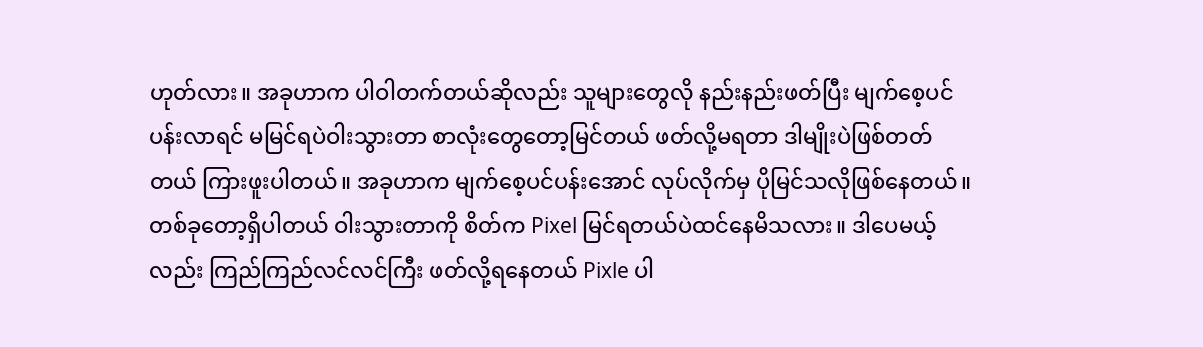ဟုတ်လား။ အခုဟာက ပါဝါတက်တယ်ဆိုလည်း သူများတွေလို နည်းနည်းဖတ်ပြီး မျက်စေ့ပင်ပန်းလာရင် မမြင်ရပဲဝါးသွားတာ စာလုံးတွေတော့မြင်တယ် ဖတ်လို့မရတာ ဒါမျိုးပဲဖြစ်တတ်တယ် ကြားဖူးပါတယ်။ အခုဟာက မျက်စေ့ပင်ပန်းအောင် လုပ်လိုက်မှ ပိုမြင်သလိုဖြစ်နေတယ်။ တစ်ခုတော့ရှိပါတယ် ဝါးသွားတာကို စိတ်က Pixel မြင်ရတယ်ပဲထင်နေမိသလား။ ဒါပေမယ့်လည်း ကြည်ကြည်လင်လင်ကြီး ဖတ်လို့ရနေတယ် Pixle ပါ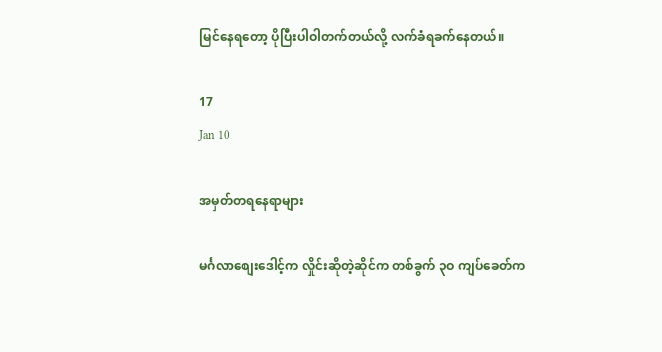မြင်နေရတော့ ပိုပြီးပါဝါတက်တယ်လို့ လက်ခံရခက်နေတယ်။

17
Jan 10

အမှတ်တရနေရာများ

မင်္ဂလာစျေးဒေါင့်က လှိုင်းဆိုတဲ့ဆိုင်က တစ်ခွက် ၃ဝ ကျပ်ခေတ်က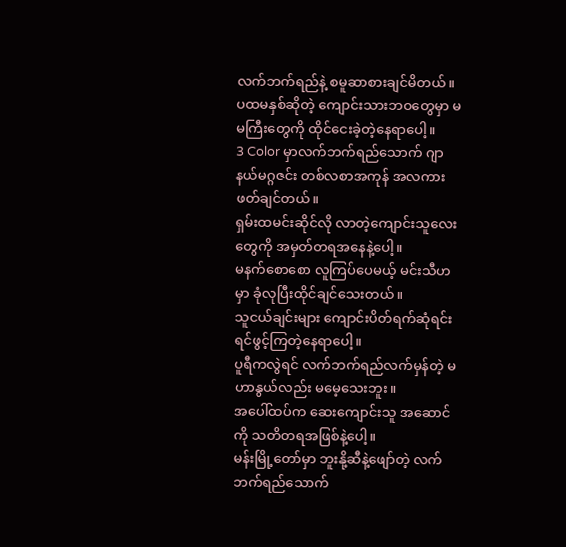လက်ဘက်ရည်နဲ့ စမူဆာစားချင်မိတယ်။
ပထမနှစ်ဆိုတဲ့ ကျောင်းသားဘဝတွေမှာ မမကြီးတွေကို ထိုင်ငေးခဲ့တဲ့နေရာပေါ့။
3 Color မှာလက်ဘက်ရည်သောက် ဂျာနယ်မဂ္ဂဇင်း တစ်လစာအကုန် အလကားဖတ်ချင်တယ်။
ရှမ်းထမင်းဆိုင်လို လာတဲ့ကျောင်းသူလေးတွေကို အမှတ်တရအနေနဲ့ပေါ့။
မနက်စောစော လူကြပ်ပေမယ့် မင်းသီဟမှာ ခုံလုပြီးထိုင်ချင်သေးတယ်။
သူငယ်ချင်းများ ကျောင်းပိတ်ရက်ဆုံရင်း ရင်ဖွင့်ကြတဲ့နေရာပေါ့။
ပူရီကလွဲရင် လက်ဘက်ရည်လက်မှန်တဲ့ မဟာနွယ်လည်း မမေ့သေးဘူး။
အပေါ်ထပ်က ဆေးကျောင်းသူ အဆောင်ကို သတိတရအဖြစ်နဲ့ပေါ့။
မန်းမြို့တော်မှာ ဘူးနို့ဆီနဲ့ဖျော်တဲ့ လက်ဘက်ရည်သောက်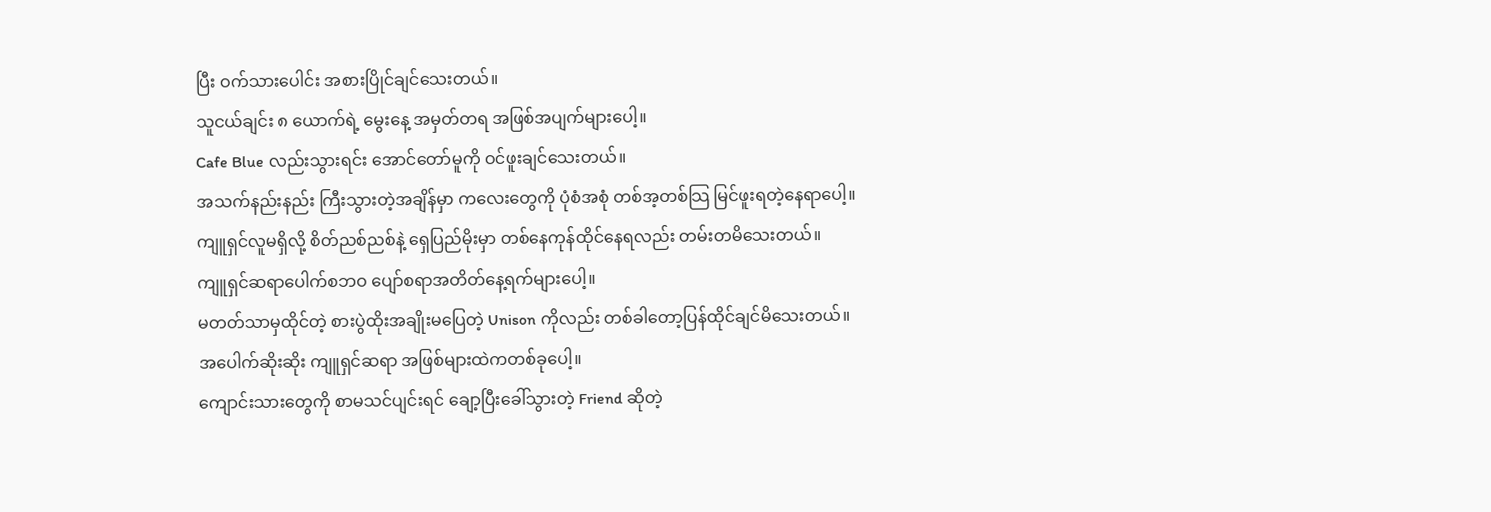ပြီး ဝက်သားပေါင်း အစားပြိုင်ချင်သေးတယ်။
သူငယ်ချင်း ၈ ယောက်ရဲ့ မွေးနေ့ အမှတ်တရ အဖြစ်အပျက်များပေါ့။
Cafe Blue လည်းသွားရင်း အောင်တော်မူကို ဝင်ဖူးချင်သေးတယ်။
အသက်နည်းနည်း ကြီးသွားတဲ့အချိန်မှာ ကလေးတွေကို ပုံစံအစုံ တစ်အ့တစ်သြ မြင်ဖူးရတဲ့နေရာပေါ့။
ကျူရှင်လူမရှိလို့ စိတ်ညစ်ညစ်နဲ့ ရှေပြည်မိုးမှာ တစ်နေကုန်ထိုင်နေရလည်း တမ်းတမိသေးတယ်။
ကျူရှင်ဆရာပေါက်စဘဝ ပျော်စရာအတိတ်နေ့ရက်များပေါ့။
မတတ်သာမှထိုင်တဲ့ စားပွဲထိုးအချိုးမပြေတဲ့ Unison ကိုလည်း တစ်ခါတော့ပြန်ထိုင်ချင်မိသေးတယ်။
အပေါက်ဆိုးဆိုး ကျူရှင်ဆရာ အဖြစ်များထဲကတစ်ခုပေါ့။
ကျောင်းသားတွေကို စာမသင်ပျင်းရင် ချော့ပြီးခေါ်သွားတဲ့ Friend ဆိုတဲ့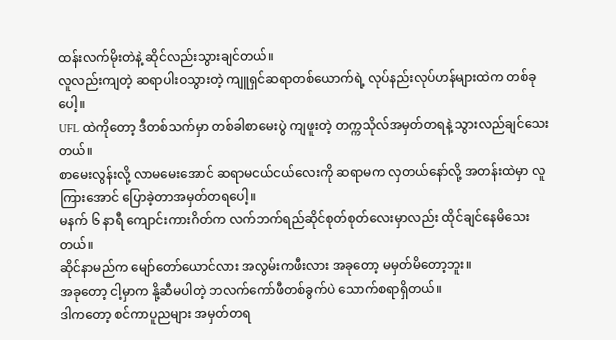ထန်းလက်မိုးတဲနဲ့ ဆိုင်လည်းသွားချင်တယ်။
လူလည်းကျတဲ့ ဆရာပါးဝသွားတဲ့ ကျူရှင်ဆရာတစ်ယောက်ရဲ့ လုပ်နည်းလုပ်ဟန်များထဲက တစ်ခုပေါ့။
UFL ထဲကိုတော့ ဒီတစ်သက်မှာ တစ်ခါစာမေးပွဲ ကျဖူးတဲ့ တက္ကသိုလ်အမှတ်တရနဲ့ သွားလည်ချင်သေးတယ်။
စာမေးလွန်းလို့ လာမမေးအောင် ဆရာမငယ်ငယ်လေးကို ဆရာမက လှတယ်နော်လို့ အတန်းထဲမှာ လူကြားအောင် ပြောခဲ့တာအမှတ်တရပေါ့။
မနက် ၆ နာရီ ကျောင်းကားဂိတ်က လက်ဘက်ရည်ဆိုင်စုတ်စုတ်လေးမှာလည်း ထိုင်ချင်နေမိသေးတယ်။
ဆိုင်နာမည်က မျော်တော်ယောင်လား အလွမ်းကဖီးလား အခုတော့ မမှတ်မိတော့ဘူး။
အခုတော့ ငါ့မှာက နို့ဆီမပါတဲ့ ဘလက်ကော်ဖီတစ်ခွက်ပဲ သောက်စရာရှိတယ်။
ဒါကတော့ စင်ကာပူညများ အမှတ်တရ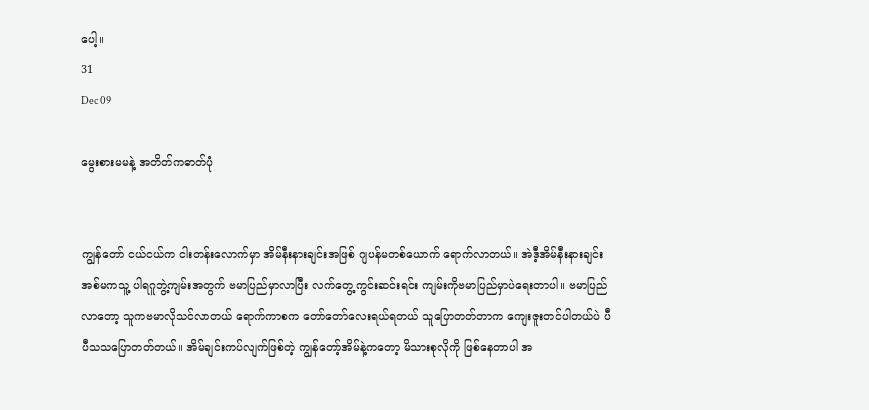ပေါ့။
31
Dec 09

မွေးစားမမနဲ့ အတိတ်ကဓာတ်ပုံ


ကျွန်တော် ငယ်ငယ်က ငါးတန်းလောက်မှာ အိမ်နီးနားချင်းအဖြစ် ဂျပန်မတစ်ယောက် ရောက်လာတယ်။ အဲဒီ့အိမ်နီးနားချင်း အစ်မကသူ့ ပါရဂူဘွဲ့ကျမ်းအတွက် ဗမာပြည်မှာလာပြီး လက်တွေ့ကွင်းဆင်းရင်း ကျမ်းကိုဗမာပြည်မှာပဲရေးတာပါ။ ဗမာပြည်လာတော့ သူကဗမာလိုသင်လာတယ် ရောက်ကာစက တော်တော်လေးရယ်ရတယ် သူပြောတတ်တာက ကျေးဇူးတင်ပါတယ်ပဲ ပီပီသသပြောတတ်တယ်။ အိမ်ချင်းကပ်လျက်ဖြစ်တဲ့ ကျွန်တော့်အိမ်နဲ့ကတော့ မိသားစုလိုကို ဖြစ်နေတာပါ အ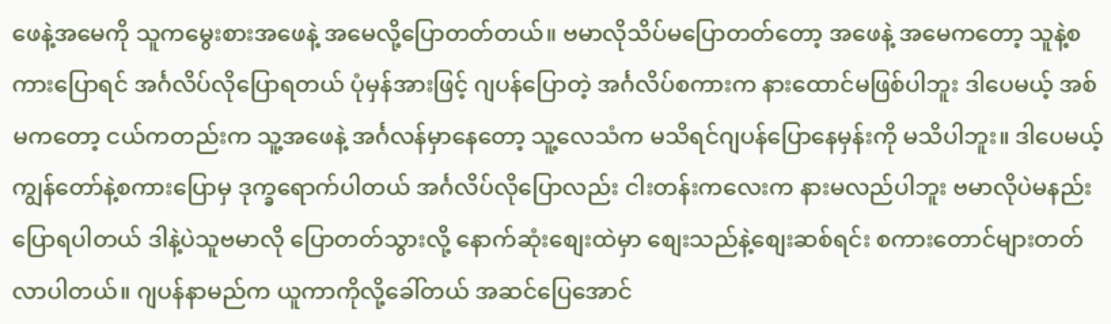ဖေနဲ့အမေကို သူကမွေးစားအဖေနဲ့ အမေလို့ပြောတတ်တယ်။ ဗမာလိုသိပ်မပြောတတ်တော့ အဖေနဲ့ အမေကတော့ သူနဲ့စကားပြောရင် အင်္ဂလိပ်လိုပြောရတယ် ပုံမှန်အားဖြင့် ဂျပန်ပြောတဲ့ အင်္ဂလိပ်စကားက နားထောင်မဖြစ်ပါဘူး ဒါပေမယ့် အစ်မကတော့ ငယ်ကတည်းက သူ့အဖေနဲ့ အင်္ဂလန်မှာနေတော့ သူ့လေသံက မသိရင်ဂျပန်ပြောနေမှန်းကို မသိပါဘူး။ ဒါပေမယ့် ကျွန်တော်နဲ့စကားပြောမှ ဒုက္ခရောက်ပါတယ် အင်္ဂလိပ်လိုပြောလည်း ငါးတန်းကလေးက နားမလည်ပါဘူး ဗမာလိုပဲမနည်းပြောရပါတယ် ဒါနဲ့ပဲသူဗမာလို ပြောတတ်သွားလို့ နောက်ဆုံးစျေးထဲမှာ စျေးသည်နဲ့စျေးဆစ်ရင်း စကားတောင်များတတ်လာပါတယ်။ ဂျပန်နာမည်က ယူကာကိုလို့ခေါ်တယ် အဆင်ပြေအောင်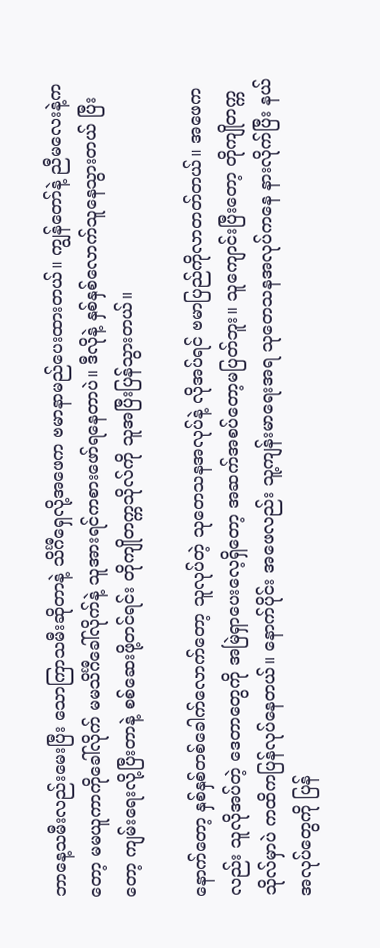ဘာနေ့သမီးလည်းမေးပြီး သောကြာသမီးဆိုတာနဲ့ သိင်္ဂီရှေလို့အဖေက ဗမာနာမည်ပေးထားတယ်။ ကျွန်တော်နဲ့ ညီမလေးနဲ့ကတော့ မမယူကာကိုခေါ်လိုက် မမသိင်္ဂီခေါ်လိုက်နဲ့ သူအားရင်ကစားဖော်ရနေတာပဲ။ ဒီလိုနဲ့ နှစ်နှစ်လောက်သူနေသွားတယ် ပြီးတော့ ကျမ်းရေးလို့ပြီးတာနဲ့ စစ်ဆေးဖို့တင်ရင်း တိုကျိုတက္ကသိုလ်ကို သူအပြီးပြန်သွားတယ်။

နောက်တော့ နှစ်နှစ်တစ်ခေါက်လောက်တော့ သူလုပ်တဲ့ သုတေသနအလုပ်နဲ့ လိုအပ်ရင် ဗမာပြည်ကိုလာတတ်တယ်။ အဖေကလည်း သူလိုအပ်တဲ့ ဒေတာတွေကို အမြဲရှာပေးလေ့ရှိတော့ အဆက်အစပ်တော့မပြတ်ဘူး။ သူကျောင်းပြီးတော့ တိုကျိုတက္ကသိုလ်မှာပဲ ကထိကပြန်လုပ်နေတယ်။ နောက်ပိုင်း အဖေလည်း သူ့ကျန်းမာရေးအရ သုတေသနအလုပ်ကနေ နားလိုက်ပြီး နယ်အလုပ်တွေကို ပြန်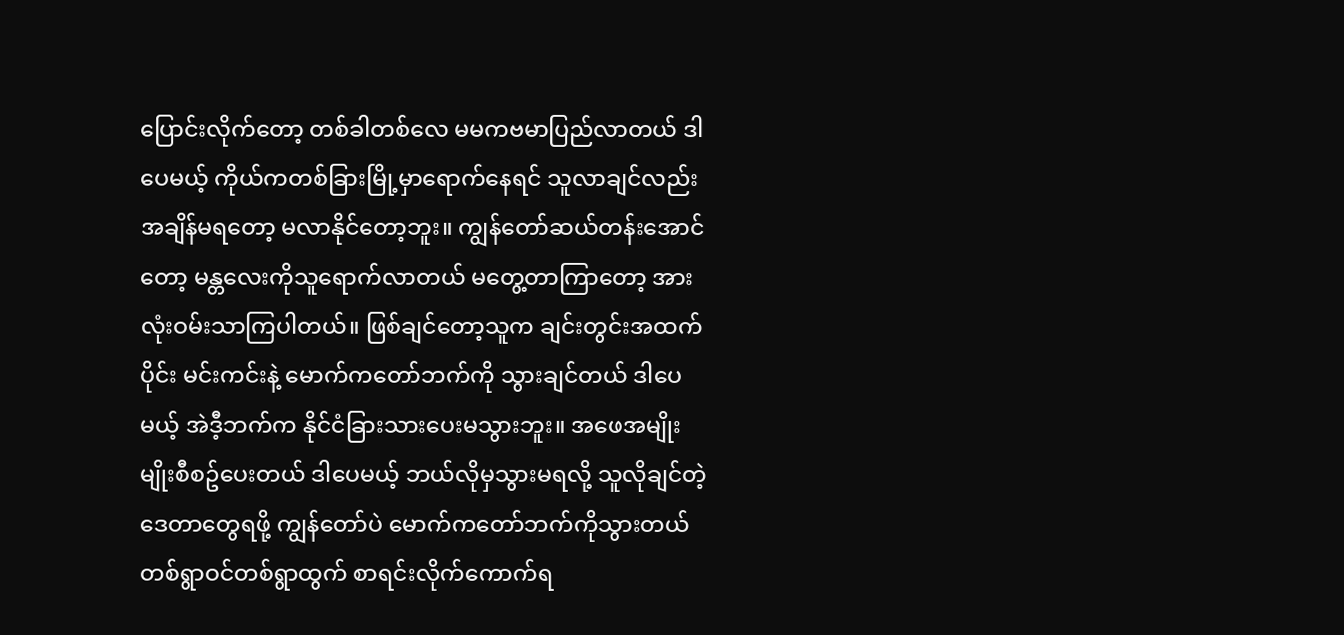ပြောင်းလိုက်တော့ တစ်ခါတစ်လေ မမကဗမာပြည်လာတယ် ဒါပေမယ့် ကိုယ်ကတစ်ခြားမြို့မှာရောက်နေရင် သူလာချင်လည်း အချိန်မရတော့ မလာနိုင်တော့ဘူး။ ကျွန်တော်ဆယ်တန်းအောင်တော့ မန္တလေးကိုသူရောက်လာတယ် မတွေ့တာကြာတော့ အားလုံးဝမ်းသာကြပါတယ်။ ဖြစ်ချင်တော့သူက ချင်းတွင်းအထက်ပိုင်း မင်းကင်းနဲ့ မောက်ကတော်ဘက်ကို သွားချင်တယ် ဒါပေမယ့် အဲဒီ့ဘက်က နိုင်ငံခြားသားပေးမသွားဘူး။ အဖေအမျိုးမျိုးစီစဥ်ပေးတယ် ဒါပေမယ့် ဘယ်လိုမှသွားမရလို့ သူလိုချင်တဲ့ ဒေတာတွေရဖို့ ကျွန်တော်ပဲ မောက်ကတော်ဘက်ကိုသွားတယ် တစ်ရွာဝင်တစ်ရွာထွက် စာရင်းလိုက်ကောက်ရ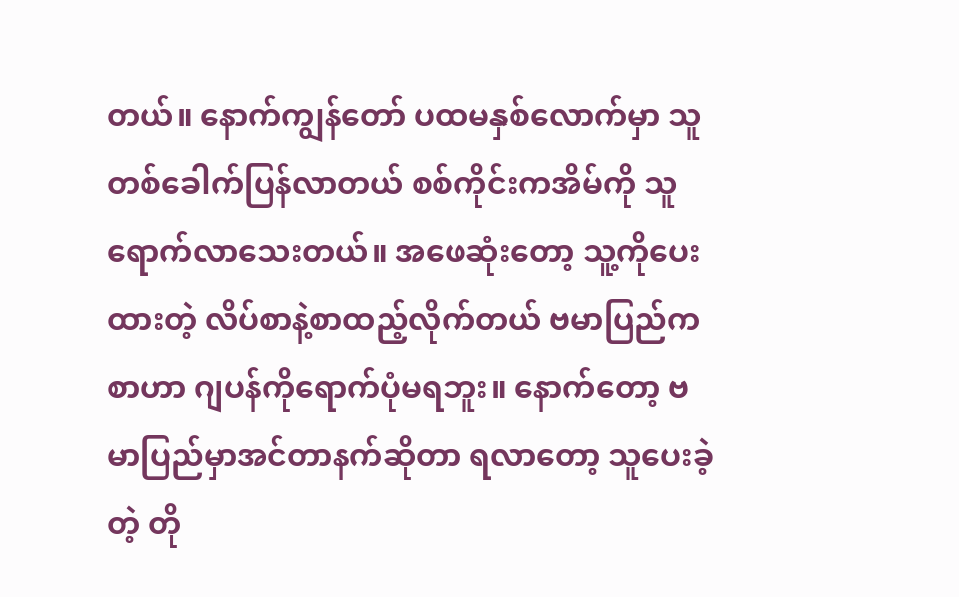တယ်။ နောက်ကျွန်တော် ပထမနှစ်လောက်မှာ သူတစ်ခေါက်ပြန်လာတယ် စစ်ကိုင်းကအိမ်ကို သူရောက်လာသေးတယ်။ အဖေဆုံးတော့ သူ့ကိုပေးထားတဲ့ လိပ်စာနဲ့စာထည့်လိုက်တယ် ဗမာပြည်ကစာဟာ ဂျပန်ကိုရောက်ပုံမရဘူး။ နောက်တော့ ဗမာပြည်မှာအင်တာနက်ဆိုတာ ရလာတော့ သူပေးခဲ့တဲ့ တို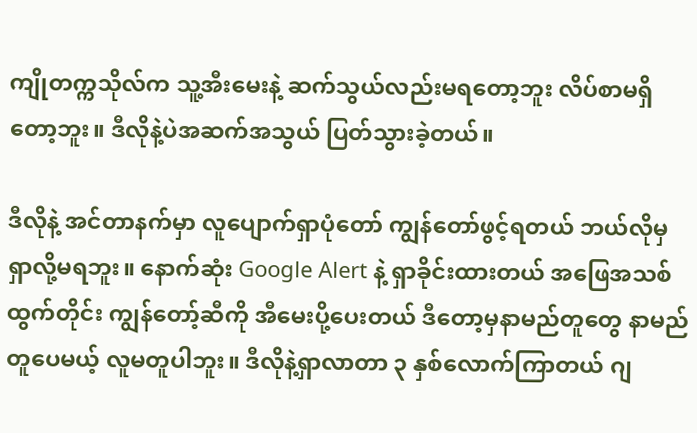ကျိုတက္ကသိုလ်က သူ့အီးမေးနဲ့ ဆက်သွယ်လည်းမရတော့ဘူး လိပ်စာမရှိတော့ဘူး။ ဒီလိုနဲ့ပဲအဆက်အသွယ် ပြတ်သွားခဲ့တယ်။

ဒီလိုနဲ့ အင်တာနက်မှာ လူပျောက်ရှာပုံတော် ကျွန်တော်ဖွင့်ရတယ် ဘယ်လိုမှရှာလို့မရဘူး။ နောက်ဆုံး Google Alert နဲ့ ရှာခိုင်းထားတယ် အဖြေအသစ်ထွက်တိုင်း ကျွန်တော့်ဆီကို အီမေးပို့ပေးတယ် ဒီတော့မှနာမည်တူတွေ နာမည်တူပေမယ့် လူမတူပါဘူး။ ဒီလိုနဲ့ရှာလာတာ ၃ နှစ်လောက်ကြာတယ် ဂျ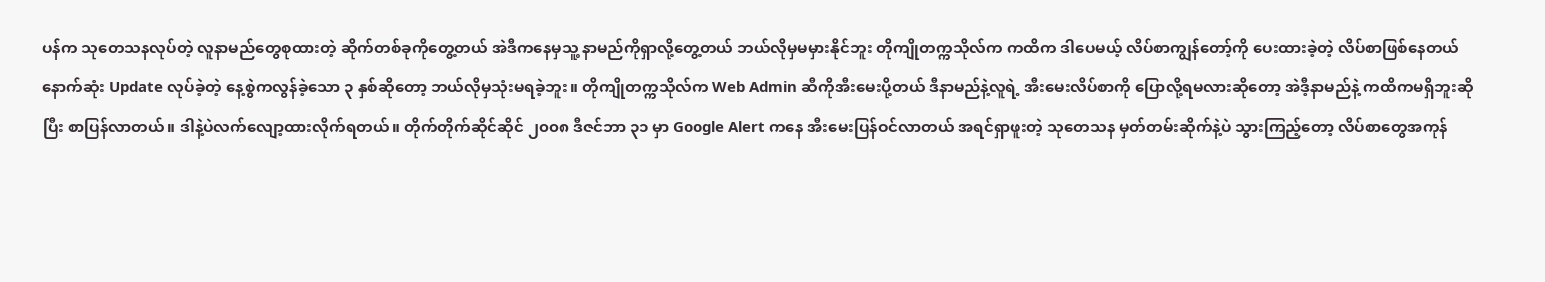ပန်က သုတေသနလုပ်တဲ့ လူနာမည်တွေစုထားတဲ့ ဆိုက်တစ်ခုကိုတွေ့တယ် အဲဒီကနေမှသူ့ နာမည်ကိုရှာလို့တွေ့တယ် ဘယ်လိုမှမမှားနိုင်ဘူး တိုကျိုတက္ကသိုလ်က ကထိက ဒါပေမယ့် လိပ်စာကျွန်တော့်ကို ပေးထားခဲ့တဲ့ လိပ်စာဖြစ်နေတယ် နောက်ဆုံး Update လုပ်ခဲ့တဲ့ နေ့စွဲကလွန်ခဲ့သော ၃ နှစ်ဆိုတော့ ဘယ်လိုမှသုံးမရခဲ့ဘူး။ တိုကျိုတက္ကသိုလ်က Web Admin ဆီကိုအီးမေးပို့တယ် ဒီနာမည်နဲ့လူရဲ့ အီးမေးလိပ်စာကို ပြောလို့ရမလားဆိုတော့ အဲဒီ့နာမည်နဲ့ ကထိကမရှိဘူးဆိုပြီး စာပြန်လာတယ်။ ဒါနဲ့ပဲလက်လျော့ထားလိုက်ရတယ်။ တိုက်တိုက်ဆိုင်ဆိုင် ၂၀၀၈ ဒီဇင်ဘာ ၃၁ မှာ Google Alert ကနေ အီးမေးပြန်ဝင်လာတယ် အရင်ရှာဖူးတဲ့ သုတေသန မှတ်တမ်းဆိုက်နဲ့ပဲ သွားကြည့်တော့ လိပ်စာတွေအကုန်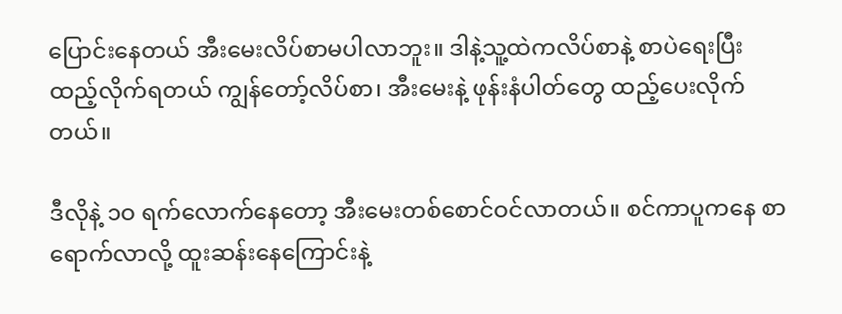ပြောင်းနေတယ် အီးမေးလိပ်စာမပါလာဘူး။ ဒါနဲ့သူ့ထဲကလိပ်စာနဲ့ စာပဲရေးပြီး ထည့်လိုက်ရတယ် ကျွန်တော့်လိပ်စာ၊ အီးမေးနဲ့ ဖုန်းနံပါတ်တွေ ထည့်ပေးလိုက်တယ်။

ဒီလိုနဲ့ ၁ဝ ရက်လောက်နေတော့ အီးမေးတစ်စောင်ဝင်လာတယ်။ စင်ကာပူကနေ စာရောက်လာလို့ ထူးဆန်းနေကြောင်းနဲ့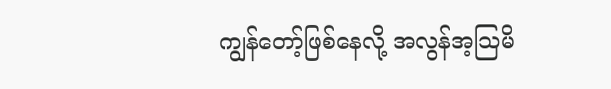ကျွန်တော့်ဖြစ်နေလို့ အလွန်အ့သြမိ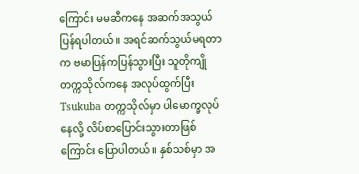ကြောင်း မမဆီကနေ အဆက်အသွယ်ပြန်ရပါတယ်။ အရင်ဆက်သွယ်မရတာက ဗမာပြန်ကပြန်သွားပြီး သူတိုကျိုတက္ကသိုလ်ကနေ အလုပ်ထွက်ပြီး Tsukuba တက္ကသိုလ်မှာ ပါမောက္ခလုပ်နေလို့ လိပ်စာပြောင်းသွားတာဖြစ်ကြောင်း ပြောပါတယ်။ နှစ်သစ်မှာ အ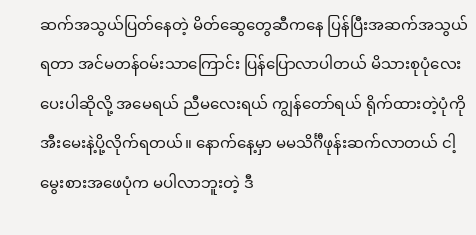ဆက်အသွယ်ပြတ်နေတဲ့ မိတ်ဆွေတွေဆီကနေ ပြန်ပြီးအဆက်အသွယ်ရတာ အင်မတန်ဝမ်းသာကြောင်း ပြန်ပြောလာပါတယ် မိသားစုပုံလေးပေးပါဆိုလို့ အမေရယ် ညီမလေးရယ် ကျွန်တော်ရယ် ရိုက်ထားတဲ့ပုံကို အီးမေးနဲ့ပို့လိုက်ရတယ်။ နောက်နေ့မှာ မမသိင်္ဂီဖုန်းဆက်လာတယ် ငါ့မွေးစားအဖေပုံက မပါလာဘူးတဲ့ ဒီ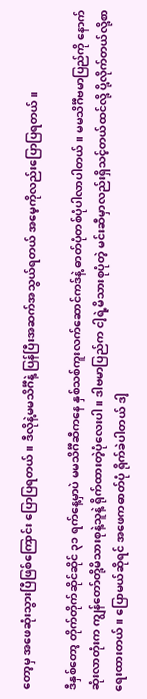တော့မှ အဖေဆုံးသွားပြီဖြစ်ကြောင်း ပြောပြရတယ်။ ဒီလိုနဲ့မမသိင်္ဂီနဲ့ ပြန်ပြီးအဆက်အသွယ်ရတယ် အမေ့ကိုလည်းပြောပြရတယ်။

ဒီနှစ်တော့ တိုက်တိုက်ဆိုင်ဆိုင် ၃၁ ရက်နေ့မှာပဲ မမသိင်္ဂီဆီကနေ နှစ်သစ်ကူးလက်ဆောင်ကဒ်နဲ့ ဓာတ်ပုံတစ်ပုံပါလာပါတယ်။ မမသိင်္ဂီဗမာပြည်ကို နောက်ဆုံးလာတုံးက ကျွန်တော်တို့မိသားစုနဲ့သူနဲ့ ရိုက်ထားတဲ့ပုံလေးပါ။ ဒါဗမာပြည်က ငါ့ရဲ့မိသားစုပုံတဲ့ မင်းဆီမှာလည်းရှိသင့်တယ်ထင်လို့ ပို့လိုက်တယ်လို့စာရေးထားတယ်။ ပြောမယ်ဆိုရင် အဖေကဓာတ်ပုံ ရိုက်ခဲပါတယ် ဒါ့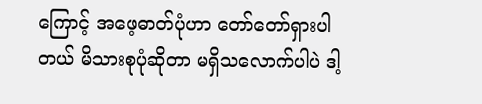ကြောင့် အဖေ့ဓာတ်ပုံဟာ တော်တော်ရှားပါတယ် မိသားစုပုံဆိုတာ မရှိသလောက်ပါပဲ ဒါ့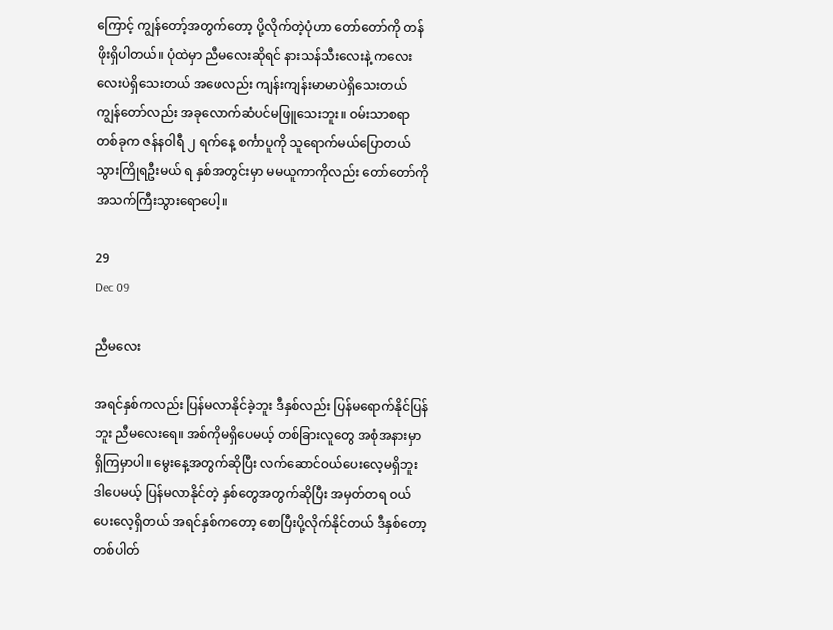ကြောင့် ကျွန်တော့်အတွက်တော့ ပို့လိုက်တဲ့ပုံဟာ တော်တော်ကို တန်ဖိုးရှိပါတယ်။ ပုံထဲမှာ ညီမလေးဆိုရင် နားသန်သီးလေးနဲ့ ကလေးလေးပဲရှိသေးတယ် အဖေလည်း ကျန်းကျန်းမာမာပဲရှိသေးတယ် ကျွန်တော်လည်း အခုလောက်ဆံပင်မဖြူသေးဘူး။ ဝမ်းသာစရာတစ်ခုက ဇန်နဝါရီ ၂ ရက်နေ့ စင်္ကာပူကို သူရောက်မယ်ပြောတယ် သွားကြိုရဦးမယ် ရ နှစ်အတွင်းမှာ မမယူကာကိုလည်း တော်တော်ကို အသက်ကြီးသွားရောပေါ့။

29
Dec 09

ညီမလေး

အရင်နှစ်ကလည်း ပြန်မလာနိုင်ခဲ့ဘူး ဒီနှစ်လည်း ပြန်မရောက်နိုင်ပြန်ဘူး ညီမလေးရေ။ အစ်ကိုမရှိပေမယ့် တစ်ခြားလူတွေ အစုံအနားမှာရှိကြမှာပါ။ မွေးနေ့အတွက်ဆိုပြီး လက်ဆောင်ဝယ်ပေးလေ့မရှိဘူး ဒါပေမယ့် ပြန်မလာနိုင်တဲ့ နှစ်တွေအတွက်ဆိုပြီး အမှတ်တရ ဝယ်ပေးလေ့ရှိတယ် အရင်နှစ်ကတော့ စောပြီးပို့လိုက်နိုင်တယ် ဒီနှစ်တော့ တစ်ပါတ်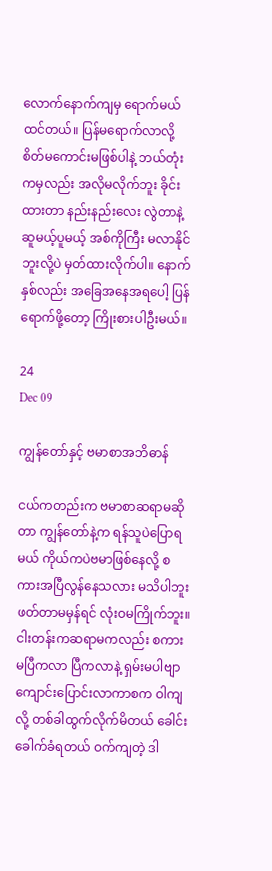လောက်နောက်ကျမှ ရောက်မယ်ထင်တယ်။ ပြန်မရောက်လာလို့ စိတ်မကောင်းမဖြစ်ပါနဲ့ ဘယ်တုံးကမှလည်း အလိုမလိုက်ဘူး ခိုင်းထားတာ နည်းနည်းလေး လွဲတာနဲ့ ဆူမယ့်ပူမယ့် အစ်ကိုကြီး မလာနိုင်ဘူးလို့ပဲ မှတ်ထားလိုက်ပါ။ နောက်နှစ်လည်း အခြေအနေအရပေါ့ ပြန်ရောက်ဖို့တော့ ကြိုးစားပါဦးမယ်။

24
Dec 09

ကျွန်တော်နှင့် ဗမာစာအဘိဓာန်

ငယ်ကတည်းက ဗမာစာဆရာမဆိုတာ ကျွန်တော်နဲ့က ရန်သူပဲပြောရမယ် ကိုယ်ကပဲဗမာဖြစ်နေလို့ စကားအပြီလွန်နေသလား မသိပါဘူး ဖတ်တာမမှန်ရင် လုံးဝမကြိုက်ဘူး။ ငါးတန်းကဆရာမကလည်း စကားမပြီကလာ ပြီကလာနဲ့ ရှမ်းမပါဗျာ ကျောင်းပြောင်းလာကာစက ဝါကျလို့ တစ်ခါထွက်လိုက်မိတယ် ခေါင်းခေါက်ခံရတယ် ဝက်ကျတဲ့ ဒါ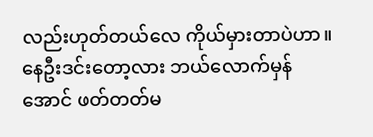လည်းဟုတ်တယ်လေ ကိုယ်မှားတာပဲဟာ။ နေဦးဒင်းတော့လား ဘယ်လောက်မှန်အောင် ဖတ်တတ်မ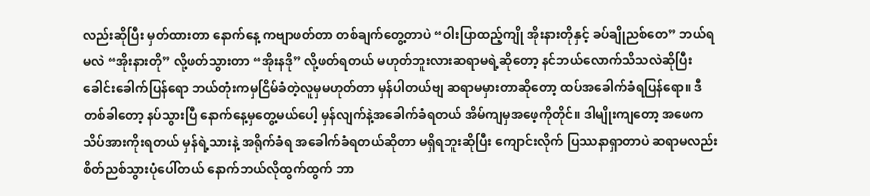လည်းဆိုပြီး မှတ်ထားတာ နောက်နေ့ ကဗျာဖတ်တာ တစ်ချက်တွေ့တာပဲ “ဝါးပြာထည့်ကျို အိုးနားတိုနှင့် ခပ်ချိုညစ်တေ” ဘယ်ရမလဲ “အိုးနားတို” လို့ဖတ်သွားတာ “အိုးနဒို” လို့ဖတ်ရတယ် မဟုတ်ဘူးလားဆရာမရဲ့ဆိုတော့ နင်ဘယ်လောက်သိသလဲဆိုပြီး ခေါင်းခေါက်ပြန်ရော ဘယ်တုံးကမှငြိမ်ခံတဲ့လူမှမဟုတ်တာ မှန်ပါတယ်ဗျ ဆရာမမှားတာဆိုတော့ ထပ်အခေါက်ခံရပြန်ရော။ ဒီတစ်ခါတော့ နပ်သွားပြီ နောက်နေ့မှတွေ့မယ်ပေါ့ မှန်လျက်နဲ့အခေါက်ခံရတယ် အိမ်ကျမှအဖေ့ကိုတိုင်။ ဒါမျိုးကျတော့ အဖေကသိပ်အားကိုးရတယ် မှန်ရဲ့သားနဲ့ အရိုက်ခံရ အခေါက်ခံရတယ်ဆိုတာ မရှိရဘူးဆိုပြီး ကျောင်းလိုက် ပြဿနာရှာတာပဲ ဆရာမလည်းစိတ်ညစ်သွားပုံပေါ်တယ် နောက်ဘယ်လိုထွက်ထွက် ဘာ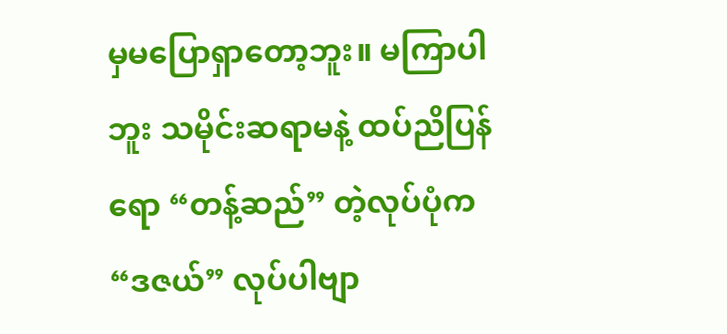မှမပြောရှာတော့ဘူး။ မကြာပါဘူး သမိုင်းဆရာမနဲ့ ထပ်ညိပြန်ရော “တန့်ဆည်” တဲ့လုပ်ပုံက “ဒဇယ်” လုပ်ပါဗျာ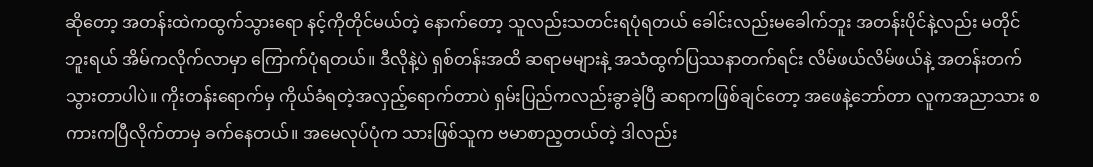ဆိုတော့ အတန်းထဲကထွက်သွားရော နင့်ကိုတိုင်မယ်တဲ့ နောက်တော့ သူလည်းသတင်းရပုံရတယ် ခေါင်းလည်းမခေါက်ဘူး အတန်းပိုင်နဲ့လည်း မတိုင်ဘူးရယ် အိမ်ကလိုက်လာမှာ ကြောက်ပုံရတယ်။ ဒီလိုနဲ့ပဲ ရှစ်တန်းအထိ ဆရာမများနဲ့ အသံထွက်ပြဿနာတက်ရင်း လိမ်ဖယ်လိမ်ဖယ်နဲ့ အတန်းတက်သွားတာပါပဲ။ ကိုးတန်းရောက်မှ ကိုယ်ခံရတဲ့အလှည့်ရောက်တာပဲ ရှမ်းပြည်ကလည်းခွာခဲ့ပြီ ဆရာကဖြစ်ချင်တော့ အဖေနဲ့ဘော်တာ လူကအညာသား စကားကပြီလိုက်တာမှ ခက်နေတယ်။ အမေလုပ်ပုံက သားဖြစ်သူက ဗမာစာည့တယ်တဲ့ ဒါလည်း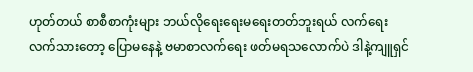ဟုတ်တယ် စာစီစာကုံးများ ဘယ်လိုရေးရေးမရေးတတ်ဘူးရယ် လက်ရေးလက်သားတော့ ပြောမနေနဲ့ ဗမာစာလက်ရေး ဖတ်မရသလောက်ပဲ ဒါနဲ့ကျူရှင်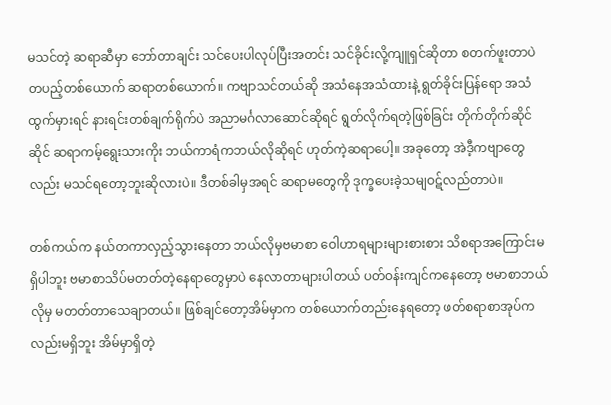မသင်တဲ့ ဆရာဆီမှာ ဘော်တာချင်း သင်ပေးပါလုပ်ပြီးအတင်း သင်ခိုင်းလို့ကျူရှင်ဆိုတာ စတက်ဖူးတာပဲ တပည့်တစ်ယောက် ဆရာတစ်ယောက်။ ကဗျာသင်တယ်ဆို အသံနေအသံထားနဲ့ ရွတ်ခိုင်းပြန်ရော အသံထွက်မှားရင် နားရင်းတစ်ချက်ရိုက်ပဲ အညာမင်္ဂလာဆောင်ဆိုရင် ရွတ်လိုက်ရတဲ့ဖြစ်ခြင်း တိုက်တိုက်ဆိုင်ဆိုင် ဆရာကမ့်ရွေးသားကိုး ဘယ်ကာရံကဘယ်လိုဆိုရင် ဟုတ်ကဲ့ဆရာပေါ့။ အခုတော့ အဲဒီ့ကဗျာတွေလည်း မသင်ရတော့ဘူးဆိုလားပဲ။ ဒီတစ်ခါမှအရင် ဆရာမတွေကို ဒုက္ခပေးခဲ့သမျဝဋ်လည်တာပဲ။

တစ်ကယ်က နယ်တကာလှည့်သွားနေတာ ဘယ်လိုမှဗမာစာ ဝေါဟာရများများစားစား သိစရာအကြောင်းမရှိပါဘူး ဗမာစာသိပ်မတတ်တဲ့နေရာတွေမှာပဲ နေလာတာများပါတယ် ပတ်ဝန်းကျင်ကနေတော့ ဗမာစာဘယ်လိုမှ မတတ်တာသေချာတယ်။ ဖြစ်ချင်တော့အိမ်မှာက တစ်ယောက်တည်းနေရတော့ ဖတ်စရာစာအုပ်ကလည်းမရှိဘူး အိမ်မှာရှိတဲ့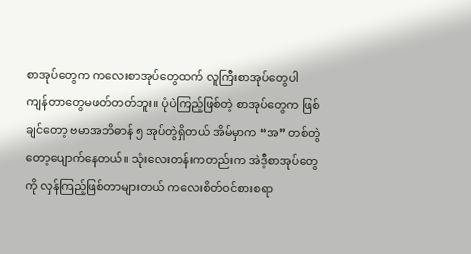စာအုပ်တွေက ကလေးစာအုပ်တွေထက် လူကြီးစာအုပ်တွေပါ ကျန်တာတွေမဖတ်တတ်ဘူး။ ပုံပဲကြည့်ဖြစ်တဲ့ စာအုပ်တွေက ဖြစ်ချင်တော့ ဗမာအဘိဓာန် ၅ အုပ်တွဲရှိတယ် အိမ်မှာက “အ” တစ်တွဲတော့ပျောက်နေတယ်။ သုံးလေးတန်းကတည်းက အဲဒီ့စာအုပ်တွေကို လှန်ကြည့်ဖြစ်တာများတယ် ကလေးစိတ်ဝင်စားစရာ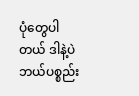ပုံတွေပါတယ် ဒါနဲ့ပဲ ဘယ်ပစ္စည်း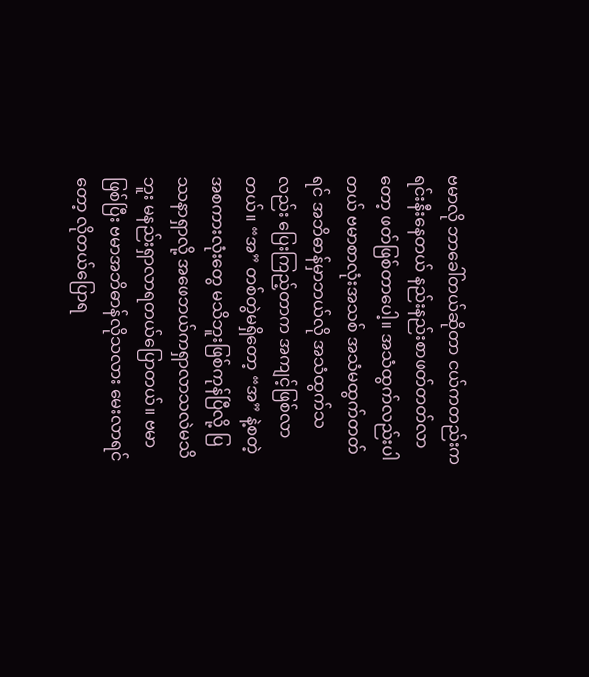ဗမာလို ဘာခေါ်တယ်ဆိုတာ ငယ်ကတည်းက ရင်းနီးနေတယ် နည်းနည်းစာဖတ်တတ်လာတော့ ဖတ်ဖြစ်တာပေါ့။ အသံထွက်လည်းပါတယ် ဗမာစာလုံးအသစ် အသံမထွက်တတ်ရင် အဘိဓာန်မှာဘယ်လို အသံထွက်သလည်း ပြေးကြည့်တာက အကျင့်ဖြစ်လာတယ်။ “အ” တစ်တွဲမရှိတော့ “အ” နဲ့စတဲ့အစကားလုံးတွေ မသိဘူးဖြစ်ကုန်ပြီလို့ ပြဿနာရှာလို့ အဖေဘယ်ကရှာလာသလဲမသိဘူး မနည်းရှာလာရတယ်ပြောတယ်။ ဗမာဖြစ်ပြီး ဗမာအဘိဓာန်လိုသလား မေးလာရင်တော့ လိုတယ်ပြောရ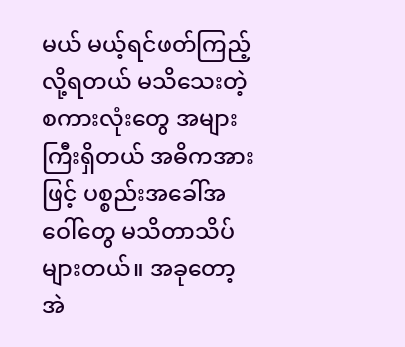မယ် မယ့်ရင်ဖတ်ကြည့်လို့ရတယ် မသိသေးတဲ့စကားလုံးတွေ အများကြီးရှိတယ် အဓိကအားဖြင့် ပစ္စည်းအခေါ်အဝေါ်တွေ မသိတာသိပ်များတယ်။ အခုတော့ အဲ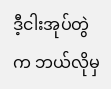ဒီ့ငါးအုပ်တွဲက ဘယ်လိုမှ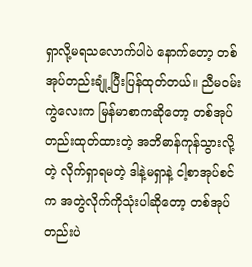ရှာလို့မရသလောက်ပါပဲ နောက်တော့ တစ်အုပ်တည်းချုံ့ပြီးပြန်ထုတ်တယ်။ ညီမဝမ်းကွဲလေးက မြန်မာစာကဆိုတော့ တစ်အုပ်တည်းထုတ်ထားတဲ့ အဘိဓာန်ကုန်သွားလို့တဲ့ လိုက်ရှာရမတဲ့ ဒါနဲ့မရှာနဲ့ ငါ့စာအုပ်စင်က အတွဲလိုက်ကိုသုံးပါဆိုတော့ တစ်အုပ်တည်းပဲ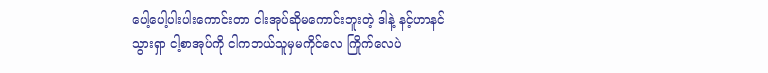ပေါ့ပေါ့ပါးပါးကောင်းတာ ငါးအုပ်ဆိုမကောင်းဘူးတဲ့ ဒါနဲ့ နင့်ဟာနင်သွားရှာ ငါ့စာအုပ်ကို ငါကဘယ်သူမှမကိုင်လေ ကြိုက်လေပဲ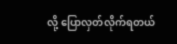လို့ ပြောလှတ်လိုက်ရတယ်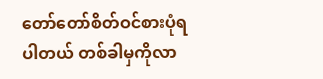တော်တော်စိတ်ဝင်စားပုံရပါတယ် တစ်ခါမှကိုလာ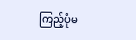ကြည့်ပုံမ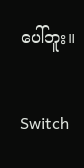ပေါ်ဘူး။

Switch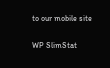to our mobile site

WP SlimStat